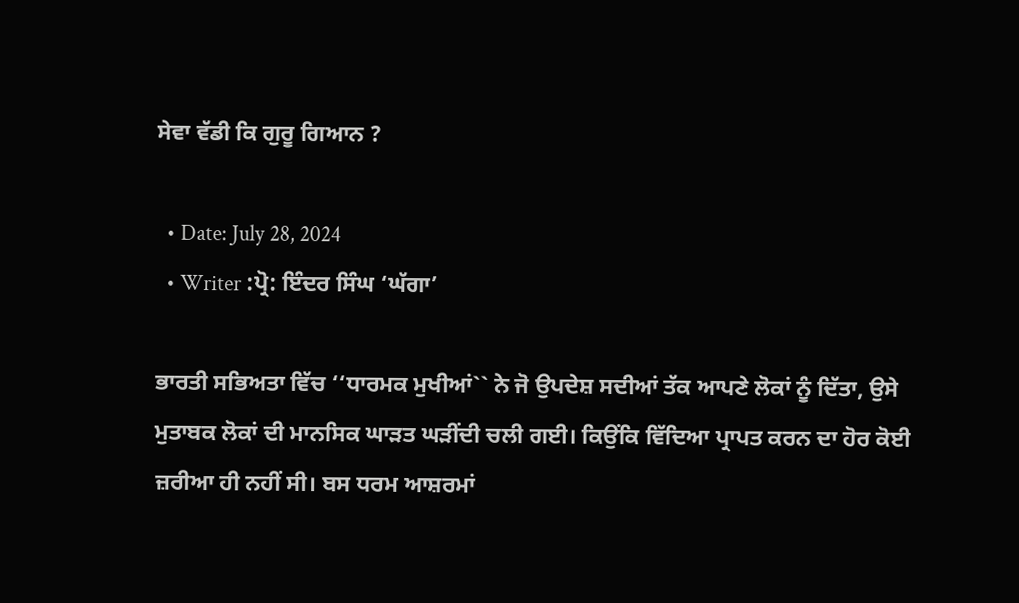ਸੇਵਾ ਵੱਡੀ ਕਿ ਗੁਰੂ ਗਿਆਨ ?

  • Date: July 28, 2024
  • Writer :ਪ੍ਰੋ: ਇੰਦਰ ਸਿੰਘ ‘ਘੱਗਾ’

ਭਾਰਤੀ ਸਭਿਅਤਾ ਵਿੱਚ ‘‘ਧਾਰਮਕ ਮੁਖੀਆਂ`` ਨੇ ਜੋ ਉਪਦੇਸ਼ ਸਦੀਆਂ ਤੱਕ ਆਪਣੇ ਲੋਕਾਂ ਨੂੰ ਦਿੱਤਾ, ਉਸੇ ਮੁਤਾਬਕ ਲੋਕਾਂ ਦੀ ਮਾਨਸਿਕ ਘਾੜਤ ਘੜੀਂਦੀ ਚਲੀ ਗਈ। ਕਿਉਂਕਿ ਵਿੱਦਿਆ ਪ੍ਰਾਪਤ ਕਰਨ ਦਾ ਹੋਰ ਕੋਈ ਜ਼ਰੀਆ ਹੀ ਨਹੀਂ ਸੀ। ਬਸ ਧਰਮ ਆਸ਼ਰਮਾਂ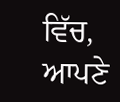ਵਿੱਚ, ਆਪਣੇ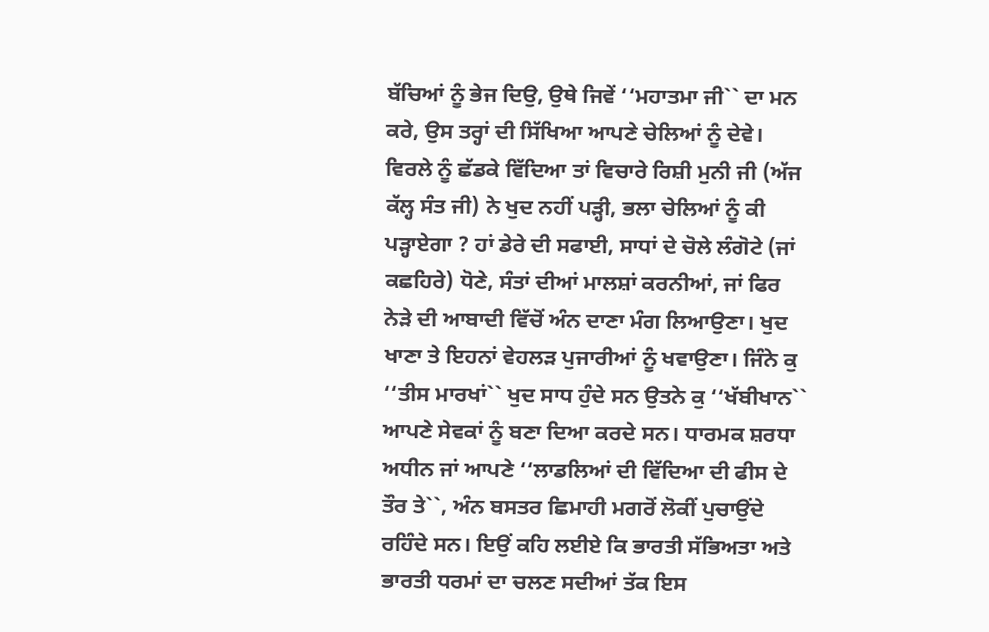ਬੱਚਿਆਂ ਨੂੰ ਭੇਜ ਦਿਉ, ਉਥੇ ਜਿਵੇਂ ‘‘ਮਹਾਤਮਾ ਜੀ`` ਦਾ ਮਨ ਕਰੇ, ਉਸ ਤਰ੍ਹਾਂ ਦੀ ਸਿੱਖਿਆ ਆਪਣੇ ਚੇਲਿਆਂ ਨੂੰ ਦੇਵੇ। ਵਿਰਲੇ ਨੂੰ ਛੱਡਕੇ ਵਿੱਦਿਆ ਤਾਂ ਵਿਚਾਰੇ ਰਿਸ਼ੀ ਮੁਨੀ ਜੀ (ਅੱਜ ਕੱਲ੍ਹ ਸੰਤ ਜੀ) ਨੇ ਖੁਦ ਨਹੀਂ ਪੜ੍ਹੀ, ਭਲਾ ਚੇਲਿਆਂ ਨੂੰ ਕੀ ਪੜ੍ਹਾਏਗਾ ? ਹਾਂ ਡੇਰੇ ਦੀ ਸਫਾਈ, ਸਾਧਾਂ ਦੇ ਚੋਲੇ ਲੰਗੋਟੇ (ਜਾਂ ਕਛਹਿਰੇ) ਧੋਣੇ, ਸੰਤਾਂ ਦੀਆਂ ਮਾਲਸ਼ਾਂ ਕਰਨੀਆਂ, ਜਾਂ ਫਿਰ ਨੇੜੇ ਦੀ ਆਬਾਦੀ ਵਿੱਚੋਂ ਅੰਨ ਦਾਣਾ ਮੰਗ ਲਿਆਉਣਾ। ਖੁਦ ਖਾਣਾ ਤੇ ਇਹਨਾਂ ਵੇਹਲੜ ਪੁਜਾਰੀਆਂ ਨੂੰ ਖਵਾਉਣਾ। ਜਿੰਨੇ ਕੁ ‘‘ਤੀਸ ਮਾਰਖਾਂ`` ਖੁਦ ਸਾਧ ਹੁੰਦੇ ਸਨ ਉਤਨੇ ਕੁ ‘‘ਖੱਬੀਖਾਨ`` ਆਪਣੇ ਸੇਵਕਾਂ ਨੂੰ ਬਣਾ ਦਿਆ ਕਰਦੇ ਸਨ। ਧਾਰਮਕ ਸ਼ਰਧਾ ਅਧੀਨ ਜਾਂ ਆਪਣੇ ‘‘ਲਾਡਲਿਆਂ ਦੀ ਵਿੱਦਿਆ ਦੀ ਫੀਸ ਦੇ ਤੌਰ ਤੇ``, ਅੰਨ ਬਸਤਰ ਛਿਮਾਹੀ ਮਗਰੋਂ ਲੋਕੀਂ ਪੁਚਾਉਂਦੇ ਰਹਿੰਦੇ ਸਨ। ਇਉਂ ਕਹਿ ਲਈਏ ਕਿ ਭਾਰਤੀ ਸੱਭਿਅਤਾ ਅਤੇ ਭਾਰਤੀ ਧਰਮਾਂ ਦਾ ਚਲਣ ਸਦੀਆਂ ਤੱਕ ਇਸ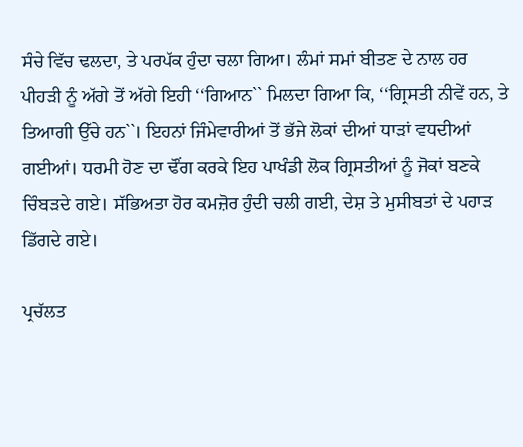ਸੰਚੇ ਵਿੱਚ ਢਲਦਾ, ਤੇ ਪਰਪੱਕ ਹੁੰਦਾ ਚਲਾ ਗਿਆ। ਲੰਮਾਂ ਸਮਾਂ ਬੀਤਣ ਦੇ ਨਾਲ ਹਰ ਪੀਹੜੀ ਨੂੰ ਅੱਗੇ ਤੋਂ ਅੱਗੇ ਇਹੀ ‘‘ਗਿਆਨ`` ਮਿਲਦਾ ਗਿਆ ਕਿ, ‘‘ਗ੍ਰਿਸਤੀ ਨੀਵੇਂ ਹਨ, ਤੇ ਤਿਆਗੀ ਉੱਚੇ ਹਨ``। ਇਹਨਾਂ ਜਿੰਮੇਵਾਰੀਆਂ ਤੋਂ ਭੱਜੇ ਲੋਕਾਂ ਦੀਆਂ ਧਾੜਾਂ ਵਧਦੀਆਂ ਗਈਆਂ। ਧਰਮੀ ਹੋਣ ਦਾ ਢੌਂਗ ਕਰਕੇ ਇਹ ਪਾਖੰਡੀ ਲੋਕ ਗ੍ਰਿਸਤੀਆਂ ਨੂੰ ਜੋਕਾਂ ਬਣਕੇ ਚਿੰਬੜਦੇ ਗਏ। ਸੱਭਿਅਤਾ ਹੋਰ ਕਮਜ਼ੋਰ ਹੁੰਦੀ ਚਲੀ ਗਈ, ਦੇਸ਼ ਤੇ ਮੁਸੀਬਤਾਂ ਦੇ ਪਹਾੜ ਡਿੱਗਦੇ ਗਏ।

ਪ੍ਰਚੱਲਤ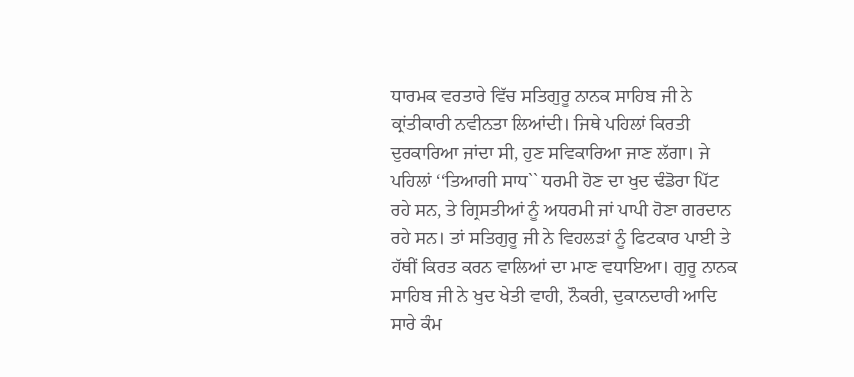ਧਾਰਮਕ ਵਰਤਾਰੇ ਵਿੱਚ ਸਤਿਗੁਰੂ ਨਾਨਕ ਸਾਹਿਬ ਜੀ ਨੇ ਕ੍ਰਾਂਤੀਕਾਰੀ ਨਵੀਨਤਾ ਲਿਆਂਦੀ। ਜਿਥੇ ਪਹਿਲਾਂ ਕਿਰਤੀ ਦੁਰਕਾਰਿਆ ਜਾਂਦਾ ਸੀ, ਹੁਣ ਸਵਿਕਾਰਿਆ ਜਾਣ ਲੱਗਾ। ਜੇ ਪਹਿਲਾਂ ‘‘ਤਿਆਗੀ ਸਾਧ`` ਧਰਮੀ ਹੋਣ ਦਾ ਖੁਦ ਢੰਡੋਰਾ ਪਿੱਟ ਰਹੇ ਸਨ, ਤੇ ਗ੍ਰਿਸਤੀਆਂ ਨੂੰ ਅਧਰਮੀ ਜਾਂ ਪਾਪੀ ਹੋਣਾ ਗਰਦਾਨ ਰਹੇ ਸਨ। ਤਾਂ ਸਤਿਗੁਰੂ ਜੀ ਨੇ ਵਿਹਲੜਾਂ ਨੂੰ ਫਿਟਕਾਰ ਪਾਈ ਤੇ ਹੱਥੀਂ ਕਿਰਤ ਕਰਨ ਵਾਲਿਆਂ ਦਾ ਮਾਣ ਵਧਾਇਆ। ਗੁਰੂ ਨਾਨਕ ਸਾਹਿਬ ਜੀ ਨੇ ਖੁਦ ਖੇਤੀ ਵਾਹੀ, ਨੌਕਰੀ, ਦੁਕਾਨਦਾਰੀ ਆਦਿ ਸਾਰੇ ਕੰਮ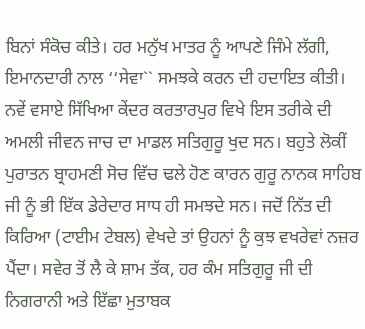ਬਿਨਾਂ ਸੰਕੋਚ ਕੀਤੇ। ਹਰ ਮਨੁੱਖ ਮਾਤਰ ਨੂੰ ਆਪਣੇ ਜਿੰਮੇ ਲੱਗੀ, ਇਮਾਨਦਾਰੀ ਨਾਲ ‘‘ਸੇਵਾ`` ਸਮਝਕੇ ਕਰਨ ਦੀ ਹਦਾਇਤ ਕੀਤੀ। ਨਵੇਂ ਵਸਾਏ ਸਿੱਖਿਆ ਕੇਂਦਰ ਕਰਤਾਰਪੁਰ ਵਿਖੇ ਇਸ ਤਰੀਕੇ ਦੀ ਅਮਲੀ ਜੀਵਨ ਜਾਚ ਦਾ ਮਾਡਲ ਸਤਿਗੁਰੂ ਖੁਦ ਸਨ। ਬਹੁਤੇ ਲੋਕੀਂ ਪੁਰਾਤਨ ਬ੍ਰਾਹਮਣੀ ਸੋਚ ਵਿੱਚ ਢਲੇ ਹੋਣ ਕਾਰਨ ਗੁਰੂ ਨਾਨਕ ਸਾਹਿਬ ਜੀ ਨੂੰ ਭੀ ਇੱਕ ਡੇਰੇਦਾਰ ਸਾਧ ਹੀ ਸਮਝਦੇ ਸਨ। ਜਦੋਂ ਨਿੱਤ ਦੀ ਕਿਰਿਆ (ਟਾਈਮ ਟੇਬਲ) ਵੇਖਦੇ ਤਾਂ ਉਹਨਾਂ ਨੂੰ ਕੁਝ ਵਖਰੇਵਾਂ ਨਜ਼ਰ ਪੈਂਦਾ। ਸਵੇਰ ਤੋਂ ਲੈ ਕੇ ਸ਼ਾਮ ਤੱਕ, ਹਰ ਕੰਮ ਸਤਿਗੁਰੂ ਜੀ ਦੀ ਨਿਗਰਾਨੀ ਅਤੇ ਇੱਛਾ ਮੁਤਾਬਕ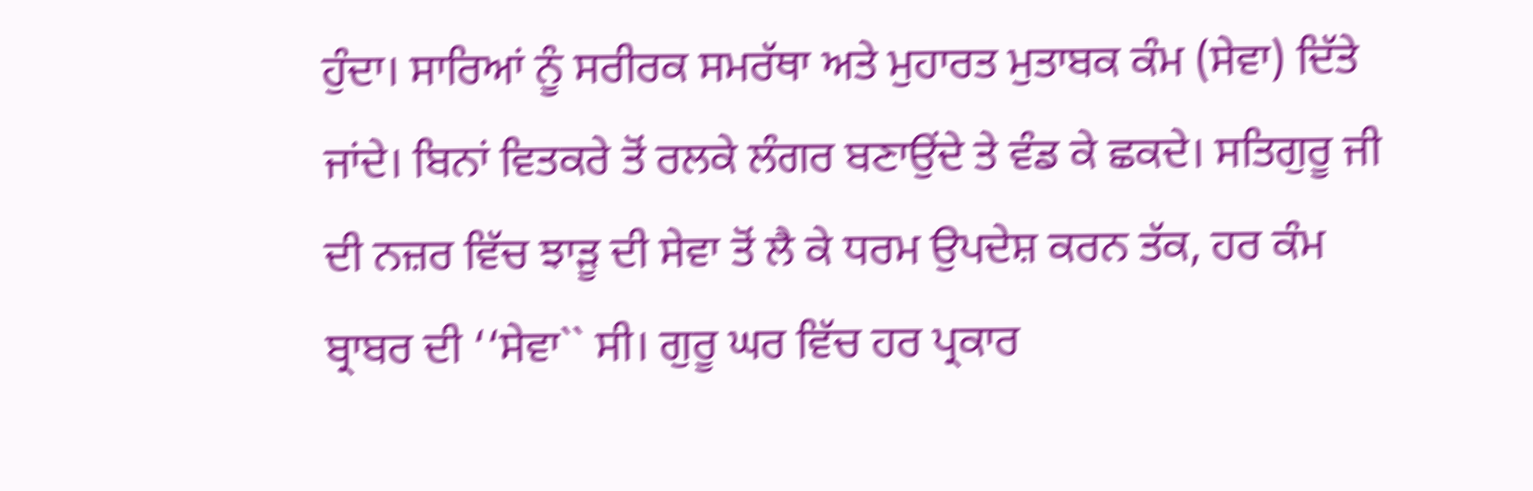ਹੁੰਦਾ। ਸਾਰਿਆਂ ਨੂੰ ਸਰੀਰਕ ਸਮਰੱਥਾ ਅਤੇ ਮੁਹਾਰਤ ਮੁਤਾਬਕ ਕੰਮ (ਸੇਵਾ) ਦਿੱਤੇ ਜਾਂਦੇ। ਬਿਨਾਂ ਵਿਤਕਰੇ ਤੋਂ ਰਲਕੇ ਲੰਗਰ ਬਣਾਉਂਦੇ ਤੇ ਵੰਡ ਕੇ ਛਕਦੇ। ਸਤਿਗੁਰੂ ਜੀ ਦੀ ਨਜ਼ਰ ਵਿੱਚ ਝਾੜੂ ਦੀ ਸੇਵਾ ਤੋਂ ਲੈ ਕੇ ਧਰਮ ਉਪਦੇਸ਼ ਕਰਨ ਤੱਕ, ਹਰ ਕੰਮ ਬ੍ਰਾਬਰ ਦੀ ‘‘ਸੇਵਾ`` ਸੀ। ਗੁਰੂ ਘਰ ਵਿੱਚ ਹਰ ਪ੍ਰਕਾਰ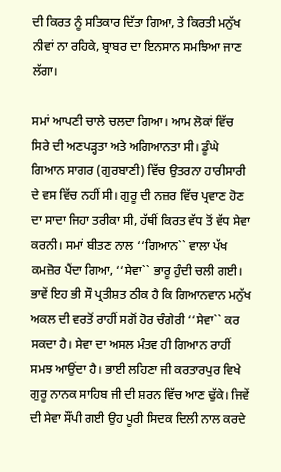ਦੀ ਕਿਰਤ ਨੂੰ ਸਤਿਕਾਰ ਦਿੱਤਾ ਗਿਆ, ਤੇ ਕਿਰਤੀ ਮਨੁੱਖ ਨੀਵਾਂ ਨਾ ਰਹਿਕੇ, ਬ੍ਰਾਬਰ ਦਾ ਇਨਸਾਨ ਸਮਝਿਆ ਜਾਣ ਲੱਗਾ।

ਸਮਾਂ ਆਪਣੀ ਚਾਲੇ ਚਲਦਾ ਗਿਆ। ਆਮ ਲੋਕਾਂ ਵਿੱਚ ਸਿਰੇ ਦੀ ਅਣਪੜ੍ਹਤਾ ਅਤੇ ਅਗਿਆਨਤਾ ਸੀ। ਡੂੰਘੇ ਗਿਆਨ ਸਾਗਰ (ਗੁਰਬਾਣੀ) ਵਿੱਚ ਉਤਰਨਾ ਹਾਰੀਸਾਰੀ ਦੇ ਵਸ ਵਿੱਚ ਨਹੀਂ ਸੀ। ਗੁਰੂ ਦੀ ਨਜ਼ਰ ਵਿੱਚ ਪ੍ਰਵਾਣ ਹੋਣ ਦਾ ਸਾਦਾ ਜਿਹਾ ਤਰੀਕਾ ਸੀ, ਹੱਥੀਂ ਕਿਰਤ ਵੱਧ ਤੋਂ ਵੱਧ ਸੇਵਾ ਕਰਨੀ। ਸਮਾਂ ਬੀਤਣ ਨਾਲ ‘‘ਗਿਆਨ`` ਵਾਲਾ ਪੱਖ ਕਮਜ਼ੋਰ ਪੈਂਦਾ ਗਿਆ, ‘‘ਸੇਵਾ`` ਭਾਰੂ ਹੁੰਦੀ ਚਲੀ ਗਈ। ਭਾਵੇਂ ਇਹ ਭੀ ਸੌ ਪ੍ਰਤੀਸ਼ਤ ਠੀਕ ਹੈ ਕਿ ਗਿਆਨਵਾਨ ਮਨੁੱਖ ਅਕਲ ਦੀ ਵਰਤੋਂ ਰਾਹੀਂ ਸਗੋਂ ਹੋਰ ਚੰਗੇਰੀ ‘‘ਸੇਵਾ`` ਕਰ ਸਕਦਾ ਹੈ। ਸੇਵਾ ਦਾ ਅਸਲ ਮੰਤਵ ਹੀ ਗਿਆਨ ਰਾਹੀਂ ਸਮਝ ਆਉਂਦਾ ਹੈ। ਭਾਈ ਲਹਿਣਾ ਜੀ ਕਰਤਾਰਪੁਰ ਵਿਖੇ ਗੁਰੂ ਨਾਨਕ ਸਾਹਿਬ ਜੀ ਦੀ ਸ਼ਰਨ ਵਿੱਚ ਆਣ ਢੁੱਕੇ। ਜਿਵੇਂ ਦੀ ਸੇਵਾ ਸੌਂਪੀ ਗਈ ਉਹ ਪੂਰੀ ਸਿਦਕ ਦਿਲੀ ਨਾਲ ਕਰਦੇ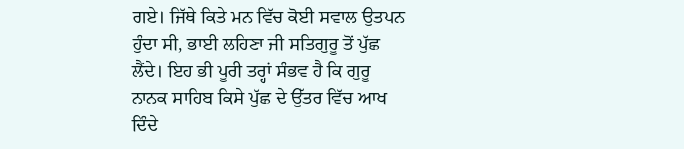ਗਏ। ਜਿੱਥੇ ਕਿਤੇ ਮਨ ਵਿੱਚ ਕੋਈ ਸਵਾਲ ਉਤਪਨ ਹੁੰਦਾ ਸੀ, ਭਾਈ ਲਹਿਣਾ ਜੀ ਸਤਿਗੁਰੂ ਤੋਂ ਪੁੱਛ ਲੈਂਦੇ। ਇਹ ਭੀ ਪੂਰੀ ਤਰ੍ਹਾਂ ਸੰਭਵ ਹੈ ਕਿ ਗੁਰੂ ਨਾਨਕ ਸਾਹਿਬ ਕਿਸੇ ਪੁੱਛ ਦੇ ਉੱਤਰ ਵਿੱਚ ਆਖ ਦਿੰਦੇ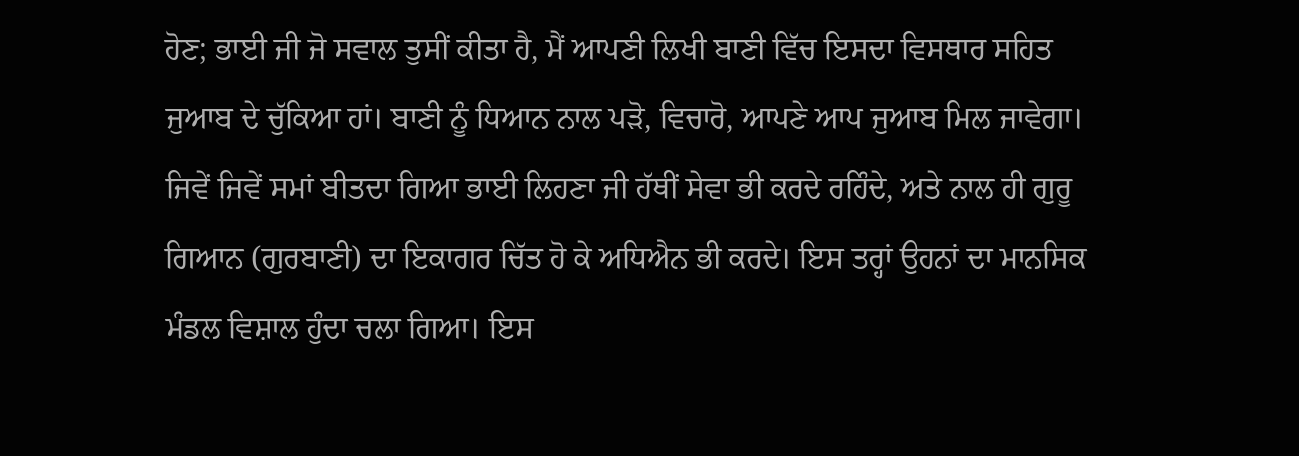ਹੋਣ; ਭਾਈ ਜੀ ਜੋ ਸਵਾਲ ਤੁਸੀਂ ਕੀਤਾ ਹੈ, ਮੈਂ ਆਪਣੀ ਲਿਖੀ ਬਾਣੀ ਵਿੱਚ ਇਸਦਾ ਵਿਸਥਾਰ ਸਹਿਤ ਜੁਆਬ ਦੇ ਚੁੱਕਿਆ ਹਾਂ। ਬਾਣੀ ਨੂੰ ਧਿਆਨ ਨਾਲ ਪੜੋ, ਵਿਚਾਰੋ, ਆਪਣੇ ਆਪ ਜੁਆਬ ਮਿਲ ਜਾਵੇਗਾ। ਜਿਵੇਂ ਜਿਵੇਂ ਸਮਾਂ ਬੀਤਦਾ ਗਿਆ ਭਾਈ ਲਿਹਣਾ ਜੀ ਹੱਥੀਂ ਸੇਵਾ ਭੀ ਕਰਦੇ ਰਹਿੰਦੇ, ਅਤੇ ਨਾਲ ਹੀ ਗੁਰੂ ਗਿਆਨ (ਗੁਰਬਾਣੀ) ਦਾ ਇਕਾਗਰ ਚਿੱਤ ਹੋ ਕੇ ਅਧਿਐਨ ਭੀ ਕਰਦੇ। ਇਸ ਤਰ੍ਹਾਂ ਉਹਨਾਂ ਦਾ ਮਾਨਸਿਕ ਮੰਡਲ ਵਿਸ਼ਾਲ ਹੁੰਦਾ ਚਲਾ ਗਿਆ। ਇਸ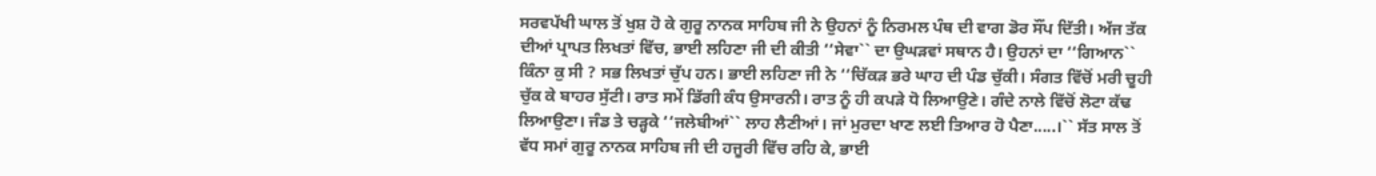ਸਰਵਪੱਖੀ ਘਾਲ ਤੋਂ ਖੁਸ਼ ਹੋ ਕੇ ਗੁਰੂ ਨਾਨਕ ਸਾਹਿਬ ਜੀ ਨੇ ਉਹਨਾਂ ਨੂੰ ਨਿਰਮਲ ਪੰਥ ਦੀ ਵਾਗ ਡੋਰ ਸੌਂਪ ਦਿੱਤੀ। ਅੱਜ ਤੱਕ ਦੀਆਂ ਪ੍ਰਾਪਤ ਲਿਖਤਾਂ ਵਿੱਚ, ਭਾਈ ਲਹਿਣਾ ਜੀ ਦੀ ਕੀਤੀ ‘‘ਸੇਵਾ`` ਦਾ ਉਘੜਵਾਂ ਸਥਾਨ ਹੈ। ਉਹਨਾਂ ਦਾ ‘‘ਗਿਆਨ`` ਕਿੰਨਾ ਕੁ ਸੀ ? ਸਭ ਲਿਖਤਾਂ ਚੁੱਪ ਹਨ। ਭਾਈ ਲਹਿਣਾ ਜੀ ਨੇ ‘‘ਚਿੱਕੜ ਭਰੇ ਘਾਹ ਦੀ ਪੰਡ ਚੁੱਕੀ। ਸੰਗਤ ਵਿੱਚੋਂ ਮਰੀ ਚੂਹੀ ਚੁੱਕ ਕੇ ਬਾਹਰ ਸੁੱਟੀ। ਰਾਤ ਸਮੇਂ ਡਿੱਗੀ ਕੰਧ ਉਸਾਰਨੀ। ਰਾਤ ਨੂੰ ਹੀ ਕਪੜੇ ਧੋ ਲਿਆਉਣੇ। ਗੰਦੇ ਨਾਲੇ ਵਿੱਚੋਂ ਲੋਟਾ ਕੱਢ ਲਿਆਉਣਾ। ਜੰਡ ਤੇ ਚੜ੍ਹਕੇ ‘‘ਜਲੇਬੀਆਂ`` ਲਾਹ ਲੈਣੀਆਂ। ਜਾਂ ਮੁਰਦਾ ਖਾਣ ਲਈ ਤਿਆਰ ਹੋ ਪੈਣਾ.....।`` ਸੱਤ ਸਾਲ ਤੋਂ ਵੱਧ ਸਮਾਂ ਗੁਰੂ ਨਾਨਕ ਸਾਹਿਬ ਜੀ ਦੀ ਹਜੂਰੀ ਵਿੱਚ ਰਹਿ ਕੇ, ਭਾਈ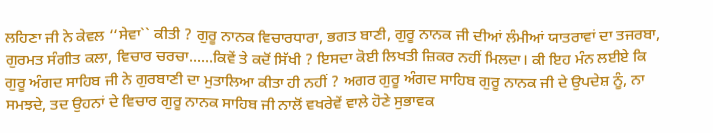ਲਹਿਣਾ ਜੀ ਨੇ ਕੇਵਲ ‘‘ਸੇਵਾ`` ਕੀਤੀ ? ਗੁਰੂ ਨਾਨਕ ਵਿਚਾਰਧਾਰਾ, ਭਗਤ ਬਾਣੀ, ਗੁਰੂ ਨਾਨਕ ਜੀ ਦੀਆਂ ਲੰਮੀਆਂ ਯਾਤਰਾਵਾਂ ਦਾ ਤਜਰਬਾ, ਗੁਰਮਤ ਸੰਗੀਤ ਕਲਾ, ਵਿਚਾਰ ਚਰਚਾ......ਕਿਵੇਂ ਤੇ ਕਦੋਂ ਸਿੱਖੀ ? ਇਸਦਾ ਕੋਈ ਲਿਖਤੀ ਜ਼ਿਕਰ ਨਹੀਂ ਮਿਲਦਾ। ਕੀ ਇਹ ਮੰਨ ਲਈਏ ਕਿ ਗੁਰੂ ਅੰਗਦ ਸਾਹਿਬ ਜੀ ਨੇ ਗੁਰਬਾਣੀ ਦਾ ਮੁਤਾਲਿਆ ਕੀਤਾ ਹੀ ਨਹੀਂ ? ਅਗਰ ਗੁਰੂ ਅੰਗਦ ਸਾਹਿਬ ਗੁਰੂ ਨਾਨਕ ਜੀ ਦੇ ਉਪਦੇਸ਼ ਨੂੰ, ਨਾ ਸਮਝਦੇ, ਤਦ ਉਹਨਾਂ ਦੇ ਵਿਚਾਰ ਗੁਰੂ ਨਾਨਕ ਸਾਹਿਬ ਜੀ ਨਾਲੋਂ ਵਖਰੇਵੇਂ ਵਾਲੇ ਹੋਣੇ ਸੁਭਾਵਕ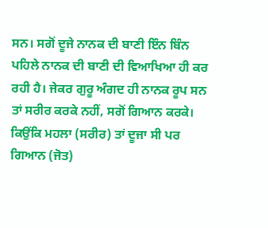ਸਨ। ਸਗੋਂ ਦੂਜੇ ਨਾਨਕ ਦੀ ਬਾਣੀ ਇੰਨ ਬਿੰਨ ਪਹਿਲੇ ਨਾਨਕ ਦੀ ਬਾਣੀ ਦੀ ਵਿਆਖਿਆ ਹੀ ਕਰ ਰਹੀ ਹੈ। ਜੇਕਰ ਗੁਰੂ ਅੰਗਦ ਹੀ ਨਾਨਕ ਰੂਪ ਸਨ ਤਾਂ ਸਰੀਰ ਕਰਕੇ ਨਹੀਂ, ਸਗੋਂ ਗਿਆਨ ਕਰਕੇ। ਕਿਉਂਕਿ ਮਹਲਾ (ਸਰੀਰ) ਤਾਂ ਦੂਜਾ ਸੀ ਪਰ ਗਿਆਨ (ਜੋਤ)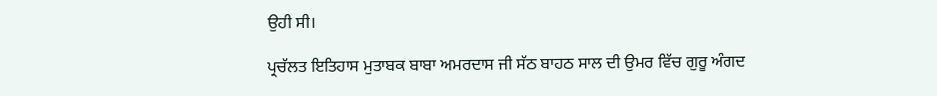ਉਹੀ ਸੀ।

ਪ੍ਰਚੱਲਤ ਇਤਿਹਾਸ ਮੁਤਾਬਕ ਬਾਬਾ ਅਮਰਦਾਸ ਜੀ ਸੱਠ ਬਾਹਠ ਸਾਲ ਦੀ ਉਮਰ ਵਿੱਚ ਗੁਰੂ ਅੰਗਦ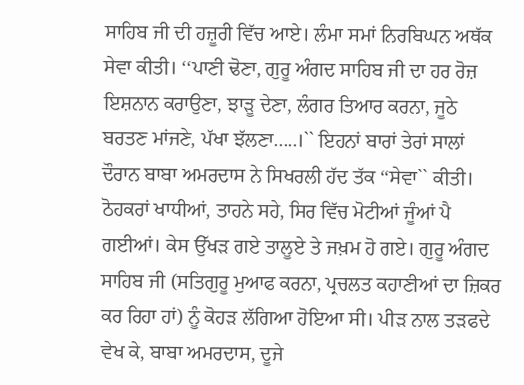ਸਾਹਿਬ ਜੀ ਦੀ ਹਜ਼ੂਰੀ ਵਿੱਚ ਆਏ। ਲੰਮਾ ਸਮਾਂ ਨਿਰਬਿਘਨ ਅਥੱਕ ਸੇਵਾ ਕੀਤੀ। ‘‘ਪਾਣੀ ਢੋਣਾ, ਗੁਰੂ ਅੰਗਦ ਸਾਹਿਬ ਜੀ ਦਾ ਹਰ ਰੋਜ਼ ਇਸ਼ਨਾਨ ਕਰਾਉਣਾ, ਝਾੜੂ ਦੇਣਾ, ਲੰਗਰ ਤਿਆਰ ਕਰਨਾ, ਜੂਠੇ ਬਰਤਣ ਮਾਂਜਣੇ, ਪੱਖਾ ਝੱਲਣਾ.....।`` ਇਹਨਾਂ ਬਾਰਾਂ ਤੇਰਾਂ ਸਾਲਾਂ ਦੌਰਾਨ ਬਾਬਾ ਅਮਰਦਾਸ ਨੇ ਸਿਖਰਲੀ ਹੱਦ ਤੱਕ ‘‘ਸੇਵਾ`` ਕੀਤੀ। ਠੋਹਕਰਾਂ ਖਾਧੀਆਂ, ਤਾਹਨੇ ਸਹੇ, ਸਿਰ ਵਿੱਚ ਮੋਟੀਆਂ ਜੂੰਆਂ ਪੈ ਗਈਆਂ। ਕੇਸ ਉੱਖੜ ਗਏ ਤਾਲੂਏ ਤੇ ਜਖ਼ਮ ਹੋ ਗਏ। ਗੁਰੂ ਅੰਗਦ ਸਾਹਿਬ ਜੀ (ਸਤਿਗੁਰੂ ਮੁਆਫ ਕਰਨਾ, ਪ੍ਰਚਲਤ ਕਹਾਣੀਆਂ ਦਾ ਜ਼ਿਕਰ ਕਰ ਰਿਹਾ ਹਾਂ) ਨੂੰ ਕੋਹੜ ਲੱਗਿਆ ਹੋਇਆ ਸੀ। ਪੀੜ ਨਾਲ ਤੜਫਦੇ ਵੇਖ ਕੇ, ਬਾਬਾ ਅਮਰਦਾਸ, ਦੂਜੇ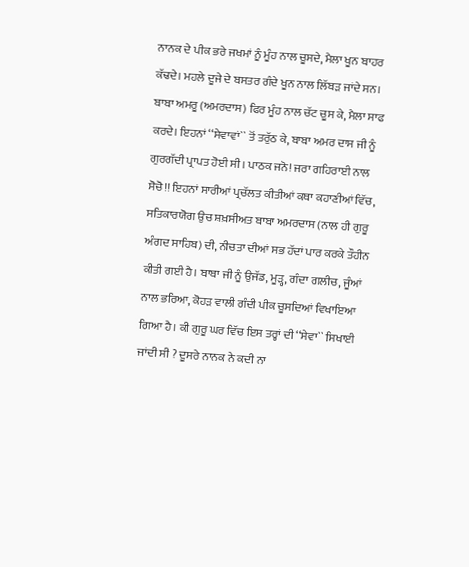ਨਾਨਕ ਦੇ ਪੀਕ ਭਰੇ ਜਖਮਾਂ ਨੂੰ ਮੂੰਹ ਨਾਲ ਚੂਸਦੇ, ਮੈਲਾ ਖੂਨ ਬਾਹਰ ਕੱਢਦੇ। ਮਹਲੇ ਦੂਜੇ ਦੇ ਬਸਤਰ ਗੰਦੇ ਖੂਨ ਨਾਲ ਲਿੱਬੜ ਜਾਂਦੇ ਸਨ। ਬਾਬਾ ਅਮਰੂ (ਅਮਰਦਾਸ) ਫਿਰ ਮੂੰਹ ਨਾਲ ਚੱਟ ਚੂਸ ਕੇ, ਮੈਲਾ ਸਾਫ ਕਰਦੇ। ਇਹਨਾਂ ‘‘ਸੇਵਾਵਾਂ`` ਤੋਂ ਤਰੁੱਠ ਕੇ, ਬਾਬਾ ਅਮਰ ਦਾਸ ਜੀ ਨੂੰ ਗੁਰਗੱਦੀ ਪ੍ਰਾਪਤ ਹੋਈ ਸੀ। ਪਾਠਕ ਜਨੋ! ਜਰਾ ਗਹਿਰਾਈ ਨਾਲ ਸੋਚੋ!! ਇਹਨਾਂ ਸਾਰੀਆਂ ਪ੍ਰਚੱਲਤ ਕੀਤੀਆਂ ਕਥਾ ਕਹਾਣੀਆਂ ਵਿੱਚ, ਸਤਿਕਾਰਯੋਗ ਉਚ ਸ਼ਖ਼ਸੀਅਤ ਬਾਬਾ ਅਮਰਦਾਸ (ਨਾਲ ਹੀ ਗੁਰੂ ਅੰਗਦ ਸਾਹਿਬ) ਦੀ, ਨੀਚਤਾ ਦੀਆਂ ਸਭ ਹੱਦਾਂ ਪਾਰ ਕਰਕੇ ਤੌਹੀਨ ਕੀਤੀ ਗਈ ਹੈ। ਬਾਬਾ ਜੀ ਨੂੰ ਉਜੱਡ, ਮੂੜ੍ਹ, ਗੰਦਾ ਗਲੀਚ, ਜੂੰਆਂ ਨਾਲ ਭਰਿਆ, ਕੋਹੜ ਵਾਲੀ ਗੰਦੀ ਪੀਕ ਚੂਸਦਿਆਂ ਵਿਖਾਇਆ ਗਿਆ ਹੈ। ਕੀ ਗੁਰੂ ਘਰ ਵਿੱਚ ਇਸ ਤਰ੍ਹਾਂ ਦੀ ‘‘ਸੇਵਾ`` ਸਿਖਾਈ ਜਾਂਦੀ ਸੀ ? ਦੂਸਰੇ ਨਾਨਕ ਨੇ ਕਦੀ ਨਾ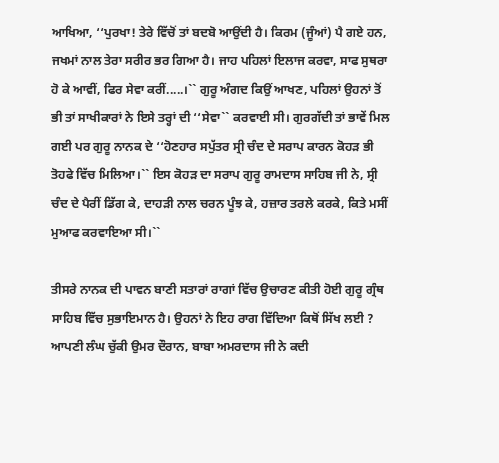ਆਖਿਆ, ‘‘ਪੁਰਖਾ! ਤੇਰੇ ਵਿੱਚੋਂ ਤਾਂ ਬਦਬੋ ਆਉਂਦੀ ਹੈ। ਕਿਰਮ (ਜੂੰਆਂ) ਪੈ ਗਏ ਹਨ, ਜਖਮਾਂ ਨਾਲ ਤੇਰਾ ਸਰੀਰ ਭਰ ਗਿਆ ਹੈ। ਜਾਹ ਪਹਿਲਾਂ ਇਲਾਜ ਕਰਵਾ, ਸਾਫ ਸੁਥਰਾ ਹੋ ਕੇ ਆਵੀਂ, ਫਿਰ ਸੇਵਾ ਕਰੀਂ.....।`` ਗੁਰੂ ਅੰਗਦ ਕਿਉਂ ਆਖਣ, ਪਹਿਲਾਂ ਉਹਨਾਂ ਤੋਂ ਭੀ ਤਾਂ ਸਾਖੀਕਾਰਾਂ ਨੇ ਇਸੇ ਤਰ੍ਹਾਂ ਦੀ ‘‘ਸੇਵਾ`` ਕਰਵਾਈ ਸੀ। ਗੁਰਗੱਦੀ ਤਾਂ ਭਾਵੇਂ ਮਿਲ ਗਈ ਪਰ ਗੁਰੂ ਨਾਨਕ ਦੇ ‘‘ਹੋਣਹਾਰ ਸਪੁੱਤਰ ਸ੍ਰੀ ਚੰਦ ਦੇ ਸਰਾਪ ਕਾਰਨ ਕੋਹੜ ਭੀ ਤੋਹਫੇ ਵਿੱਚ ਮਿਲਿਆ।`` ਇਸ ਕੋਹੜ ਦਾ ਸਰਾਪ ਗੁਰੂ ਰਾਮਦਾਸ ਸਾਹਿਬ ਜੀ ਨੇ, ਸ੍ਰੀ ਚੰਦ ਦੇ ਪੈਰੀਂ ਡਿੱਗ ਕੇ, ਦਾਹੜੀ ਨਾਲ ਚਰਨ ਪੂੰਝ ਕੇ, ਹਜ਼ਾਰ ਤਰਲੇ ਕਰਕੇ, ਕਿਤੇ ਮਸੀਂ ਮੁਆਫ ਕਰਵਾਇਆ ਸੀ।``

ਤੀਸਰੇ ਨਾਨਕ ਦੀ ਪਾਵਨ ਬਾਣੀ ਸਤਾਰਾਂ ਰਾਗਾਂ ਵਿੱਚ ਉਚਾਰਣ ਕੀਤੀ ਹੋਈ ਗੁਰੂ ਗ੍ਰੰਥ ਸਾਹਿਬ ਵਿੱਚ ਸੁਭਾਇਮਾਨ ਹੈ। ਉਹਨਾਂ ਨੇ ਇਹ ਰਾਗ ਵਿੱਦਿਆ ਕਿਥੋਂ ਸਿੱਖ ਲਈ ? ਆਪਣੀ ਲੰਘ ਚੁੱਕੀ ਉਮਰ ਦੌਰਾਨ, ਬਾਬਾ ਅਮਰਦਾਸ ਜੀ ਨੇ ਕਦੀ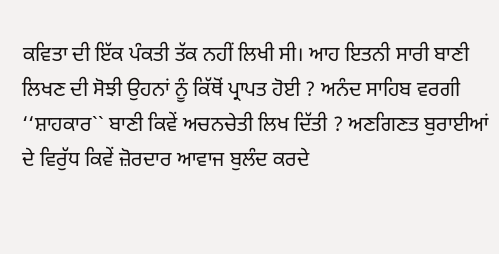ਕਵਿਤਾ ਦੀ ਇੱਕ ਪੰਕਤੀ ਤੱਕ ਨਹੀਂ ਲਿਖੀ ਸੀ। ਆਹ ਇਤਨੀ ਸਾਰੀ ਬਾਣੀ ਲਿਖਣ ਦੀ ਸੋਝੀ ਉਹਨਾਂ ਨੂੰ ਕਿੱਥੋਂ ਪ੍ਰਾਪਤ ਹੋਈ ? ਅਨੰਦ ਸਾਹਿਬ ਵਰਗੀ ‘‘ਸ਼ਾਹਕਾਰ`` ਬਾਣੀ ਕਿਵੇਂ ਅਚਨਚੇਤੀ ਲਿਖ ਦਿੱਤੀ ? ਅਣਗਿਣਤ ਬੁਰਾਈਆਂ ਦੇ ਵਿਰੁੱਧ ਕਿਵੇਂ ਜ਼ੋਰਦਾਰ ਆਵਾਜ ਬੁਲੰਦ ਕਰਦੇ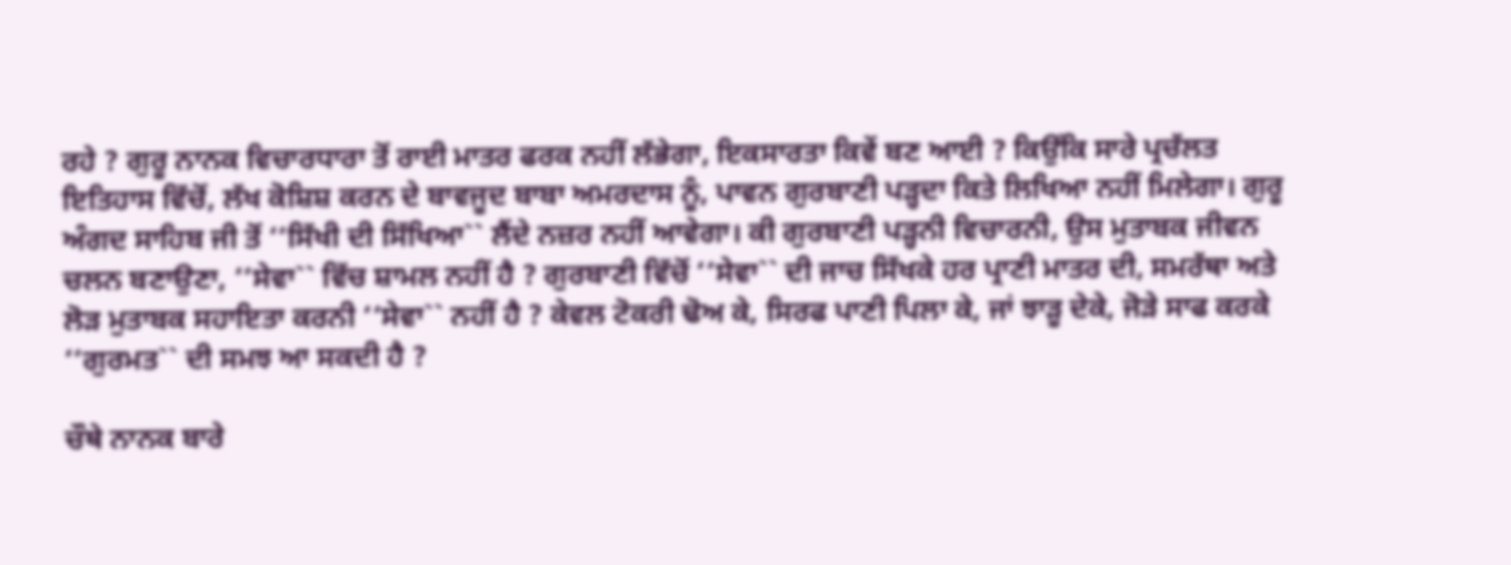ਰਹੇ ? ਗੁਰੂ ਨਾਨਕ ਵਿਚਾਰਧਾਰਾ ਤੋਂ ਰਾਈ ਮਾਤਰ ਫਰਕ ਨਹੀਂ ਲੱਭੇਗਾ, ਇਕਸਾਰਤਾ ਕਿਵੇਂ ਬਣ ਆਈ ? ਕਿਉਂਕਿ ਸਾਰੇ ਪ੍ਰਚੱਲਤ ਇਤਿਹਾਸ ਵਿੱਚੋਂ, ਲੱਖ ਕੋਸ਼ਿਸ਼ ਕਰਨ ਦੇ ਬਾਵਜੂਦ ਬਾਬਾ ਅਮਰਦਾਸ ਨੂੰ, ਪਾਵਨ ਗੁਰਬਾਣੀ ਪੜ੍ਹਦਾ ਕਿਤੇ ਲਿਖਿਆ ਨਹੀਂ ਮਿਲੇਗਾ। ਗੁਰੂ ਅੰਗਦ ਸਾਹਿਬ ਜੀ ਤੋਂ ‘‘ਸਿੱਖੀ ਦੀ ਸਿੱਖਿਆ`` ਲੈਂਦੇ ਨਜ਼ਰ ਨਹੀਂ ਆਵੇਗਾ। ਕੀ ਗੁਰਬਾਣੀ ਪੜ੍ਹਨੀ ਵਿਚਾਰਨੀ, ਉਸ ਮੁਤਾਬਕ ਜੀਵਨ ਚਲਨ ਬਣਾਉਣਾ, ‘‘ਸੇਵਾ`` ਵਿੱਚ ਸ਼ਾਮਲ ਨਹੀਂ ਹੈ ? ਗੁਰਬਾਣੀ ਵਿੱਚੋਂ ‘‘ਸੇਵਾ`` ਦੀ ਜਾਚ ਸਿੱਖਕੇ ਹਰ ਪ੍ਰਾਣੀ ਮਾਤਰ ਦੀ, ਸਮਰੱਥਾ ਅਤੇ ਲੋੜ ਮੁਤਾਬਕ ਸਹਾਇਤਾ ਕਰਨੀ ‘‘ਸੇਵਾ`` ਨਹੀਂ ਹੈ ? ਕੇਵਲ ਟੋਕਰੀ ਢੋਅ ਕੇ, ਸਿਰਫ ਪਾਣੀ ਪਿਲਾ ਕੇ, ਜਾਂ ਝਾੜੂ ਦੇਕੇ, ਜੋੜੇ ਸਾਫ ਕਰਕੇ ‘‘ਗੁਰਮਤ`` ਦੀ ਸਮਝ ਆ ਸਕਦੀ ਹੈ ?

ਚੌਥੇ ਨਾਨਕ ਬਾਰੇ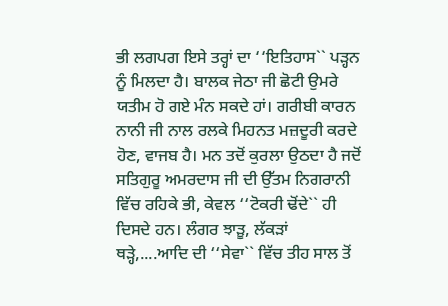ਭੀ ਲਗਪਗ ਇਸੇ ਤਰ੍ਹਾਂ ਦਾ ‘‘ਇਤਿਹਾਸ`` ਪੜ੍ਹਨ ਨੂੰ ਮਿਲਦਾ ਹੈ। ਬਾਲਕ ਜੇਠਾ ਜੀ ਛੋਟੀ ਉਮਰੇ ਯਤੀਮ ਹੋ ਗਏ ਮੰਨ ਸਕਦੇ ਹਾਂ। ਗਰੀਬੀ ਕਾਰਨ ਨਾਨੀ ਜੀ ਨਾਲ ਰਲਕੇ ਮਿਹਨਤ ਮਜ਼ਦੂਰੀ ਕਰਦੇ ਹੋਣ, ਵਾਜਬ ਹੈ। ਮਨ ਤਦੋਂ ਕੁਰਲਾ ਉਠਦਾ ਹੈ ਜਦੋਂ ਸਤਿਗੁਰੂ ਅਮਰਦਾਸ ਜੀ ਦੀ ਉੱਤਮ ਨਿਗਰਾਨੀ ਵਿੱਚ ਰਹਿਕੇ ਭੀ, ਕੇਵਲ ‘‘ਟੋਕਰੀ ਢੋਂਦੇ`` ਹੀ ਦਿਸਦੇ ਹਨ। ਲੰਗਰ ਝਾੜੂ, ਲੱਕੜਾਂ ਥੜ੍ਹੇ,....ਆਦਿ ਦੀ ‘‘ਸੇਵਾ`` ਵਿੱਚ ਤੀਹ ਸਾਲ ਤੋਂ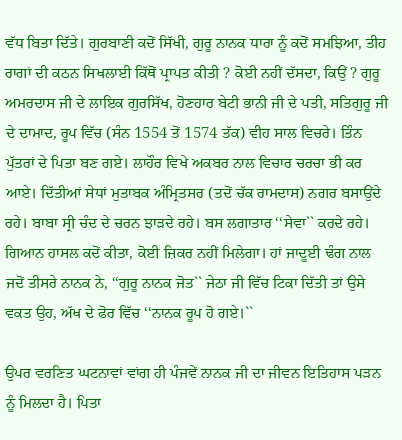ਵੱਧ ਬਿਤਾ ਦਿੱਤੇ। ਗੁਰਬਾਣੀ ਕਦੋਂ ਸਿੱਖੀ, ਗੁਰੂ ਨਾਨਕ ਧਾਰਾ ਨੂੰ ਕਦੋਂ ਸਮਝਿਆ, ਤੀਹ ਰਾਗਾਂ ਦੀ ਕਠਨ ਸਿਖਲਾਈ ਕਿੱਥੋਂ ਪ੍ਰਾਪਤ ਕੀਤੀ ? ਕੋਈ ਨਹੀਂ ਦੱਸਦਾ, ਕਿਉਂ ? ਗੁਰੂ ਅਮਰਦਾਸ ਜੀ ਦੇ ਲਾਇਕ ਗੁਰਸਿੱਖ, ਹੋਣਹਾਰ ਬੇਟੀ ਭਾਨੀ ਜੀ ਦੇ ਪਤੀ, ਸਤਿਗੁਰੂ ਜੀ ਦੇ ਦਾਮਾਦ, ਰੂਪ ਵਿੱਚ (ਸੰਨ 1554 ਤੋਂ 1574 ਤੱਕ) ਵੀਹ ਸਾਲ ਵਿਚਰੇ। ਤਿੰਨ ਪੁੱਤਰਾਂ ਦੇ ਪਿਤਾ ਬਣ ਗਏ। ਲਾਹੌਰ ਵਿਖੇ ਅਕਬਰ ਨਾਲ ਵਿਚਾਰ ਚਰਚਾ ਭੀ ਕਰ ਆਏ। ਦਿੱਤੀਆਂ ਸੇਧਾਂ ਮੁਤਾਬਕ ਅੰਮ੍ਰਿਤਸਰ (ਤਦੋਂ ਚੱਕ ਰਾਮਦਾਸ) ਨਗਰ ਬਸਾਉਂਦੇ ਰਹੇ। ਬਾਬਾ ਸ੍ਰੀ ਚੰਦ ਦੇ ਚਰਨ ਝਾੜਦੇ ਰਹੇ। ਬਸ ਲਗਾਤਾਰ ‘‘ਸੇਵਾ`` ਕਰਦੇ ਰਹੇ। ਗਿਆਨ ਹਾਸਲ ਕਦੋਂ ਕੀਤਾ, ਕੋਈ ਜ਼ਿਕਰ ਨਹੀਂ ਮਿਲੇਗਾ। ਹਾਂ ਜਾਦੂਈ ਢੰਗ ਨਾਲ ਜਦੋਂ ਤੀਸਰੇ ਨਾਨਕ ਨੇ, ‘‘ਗੁਰੂ ਨਾਨਕ ਜੋਤ`` ਜੇਠਾ ਜੀ ਵਿੱਚ ਟਿਕਾ ਦਿੱਤੀ ਤਾਂ ਉਸੇ ਵਕਤ ਉਹ, ਅੱਖ ਦੇ ਫੋਰ ਵਿੱਚ ‘‘ਨਾਨਕ ਰੂਪ ਹੋ ਗਏ।``

ਉਪਰ ਵਰਣਿਤ ਘਟਨਾਵਾਂ ਵਾਂਗ ਹੀ ਪੰਜਵੇਂ ਨਾਨਕ ਜੀ ਦਾ ਜੀਵਨ ਇਤਿਹਾਸ ਪੜਨ ਨੂੰ ਮਿਲਦਾ ਹੈ। ਪਿਤਾ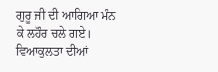ਗੁਰੂ ਜੀ ਦੀ ਆਗਿਆ ਮੰਨ ਕੇ ਲਹੌਰ ਚਲੇ ਗਏ। ਵਿਆਕੁਲਤਾ ਦੀਆਂ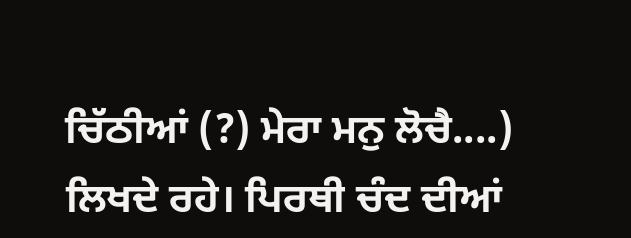ਚਿੱਠੀਆਂ (?) ਮੇਰਾ ਮਨੁ ਲੋਚੈ....) ਲਿਖਦੇ ਰਹੇ। ਪਿਰਥੀ ਚੰਦ ਦੀਆਂ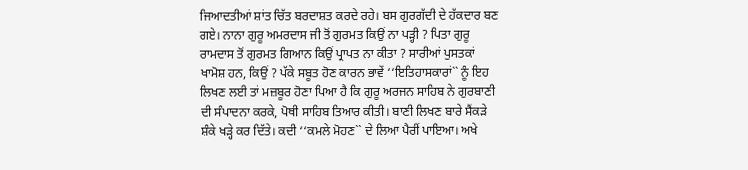ਜਿਆਦਤੀਆਂ ਸ਼ਾਂਤ ਚਿੱਤ ਬਰਦਾਸ਼ਤ ਕਰਦੇ ਰਹੇ। ਬਸ ਗੁਰਗੱਦੀ ਦੇ ਹੱਕਦਾਰ ਬਣ ਗਏ। ਨਾਨਾ ਗੁਰੂ ਅਮਰਦਾਸ ਜੀ ਤੋਂ ਗੁਰਮਤ ਕਿਉਂ ਨਾ ਪੜ੍ਹੀ ? ਪਿਤਾ ਗੁਰੂ ਰਾਮਦਾਸ ਤੋਂ ਗੁਰਮਤ ਗਿਆਨ ਕਿਉਂ ਪ੍ਰਾਪਤ ਨਾ ਕੀਤਾ ? ਸਾਰੀਆਂ ਪੁਸਤਕਾਂ ਖਾਮੋਸ਼ ਹਨ, ਕਿਉਂ ? ਪੱਕੇ ਸਬੂਤ ਹੋਣ ਕਾਰਨ ਭਾਵੇਂ ‘‘ਇਤਿਹਾਸਕਾਰਾਂ`` ਨੂੰ ਇਹ ਲਿਖਣ ਲਈ ਤਾਂ ਮਜ਼ਬੂਰ ਹੋਣਾ ਪਿਆ ਹੈ ਕਿ ਗੁਰੂ ਅਰਜਨ ਸਾਹਿਬ ਨੇ ਗੁਰਬਾਣੀ ਦੀ ਸੰਪਾਦਨਾ ਕਰਕੇ, ਪੋਥੀ ਸਾਹਿਬ ਤਿਆਰ ਕੀਤੀ। ਬਾਣੀ ਲਿਖਣ ਬਾਰੇ ਸੈਂਕੜੇ ਸ਼ੰਕੇ ਖੜ੍ਹੇ ਕਰ ਦਿੱਤੇ। ਕਦੀ ‘‘ਕਮਲੇ ਮੋਹਣ`` ਦੇ ਲਿਆ ਪੈਰੀਂ ਪਾਇਆ। ਅਖੇ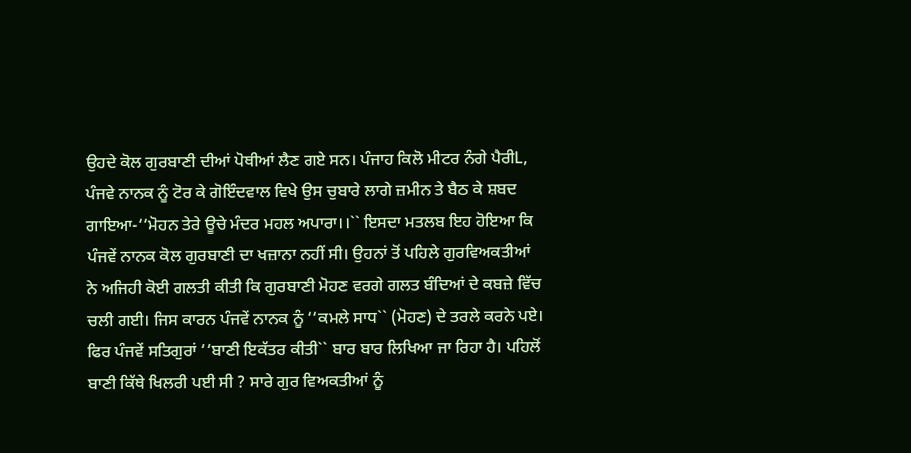ਉਹਦੇ ਕੋਲ ਗੁਰਬਾਣੀ ਦੀਆਂ ਪੋਥੀਆਂ ਲੈਣ ਗਏ ਸਨ। ਪੰਜਾਹ ਕਿਲੋ ਮੀਟਰ ਨੰਗੇ ਪੈਰੀL, ਪੰਜਵੇ ਨਾਨਕ ਨੂੰ ਟੋਰ ਕੇ ਗੋਇੰਦਵਾਲ ਵਿਖੇ ਉਸ ਚੁਬਾਰੇ ਲਾਗੇ ਜ਼ਮੀਨ ਤੇ ਬੈਠ ਕੇ ਸ਼ਬਦ ਗਾਇਆ-‘‘ਮੋਹਨ ਤੇਰੇ ਊਚੇ ਮੰਦਰ ਮਹਲ ਅਪਾਰਾ।।`` ਇਸਦਾ ਮਤਲਬ ਇਹ ਹੋਇਆ ਕਿ ਪੰਜਵੇਂ ਨਾਨਕ ਕੋਲ ਗੁਰਬਾਣੀ ਦਾ ਖਜ਼ਾਨਾ ਨਹੀਂ ਸੀ। ਉਹਨਾਂ ਤੋਂ ਪਹਿਲੇ ਗੁਰਵਿਅਕਤੀਆਂ ਨੇ ਅਜਿਹੀ ਕੋਈ ਗਲਤੀ ਕੀਤੀ ਕਿ ਗੁਰਬਾਣੀ ਮੋਹਣ ਵਰਗੇ ਗਲਤ ਬੰਦਿਆਂ ਦੇ ਕਬਜ਼ੇ ਵਿੱਚ ਚਲੀ ਗਈ। ਜਿਸ ਕਾਰਨ ਪੰਜਵੇਂ ਨਾਨਕ ਨੂੰ ‘‘ਕਮਲੇ ਸਾਧ`` (ਮੋਹਣ) ਦੇ ਤਰਲੇ ਕਰਨੇ ਪਏ। ਫਿਰ ਪੰਜਵੇਂ ਸਤਿਗੁਰਾਂ ‘‘ਬਾਣੀ ਇਕੱਤਰ ਕੀਤੀ`` ਬਾਰ ਬਾਰ ਲਿਖਿਆ ਜਾ ਰਿਹਾ ਹੈ। ਪਹਿਲੋਂ ਬਾਣੀ ਕਿੱਥੇ ਖਿਲਰੀ ਪਈ ਸੀ ? ਸਾਰੇ ਗੁਰ ਵਿਅਕਤੀਆਂ ਨੂੰ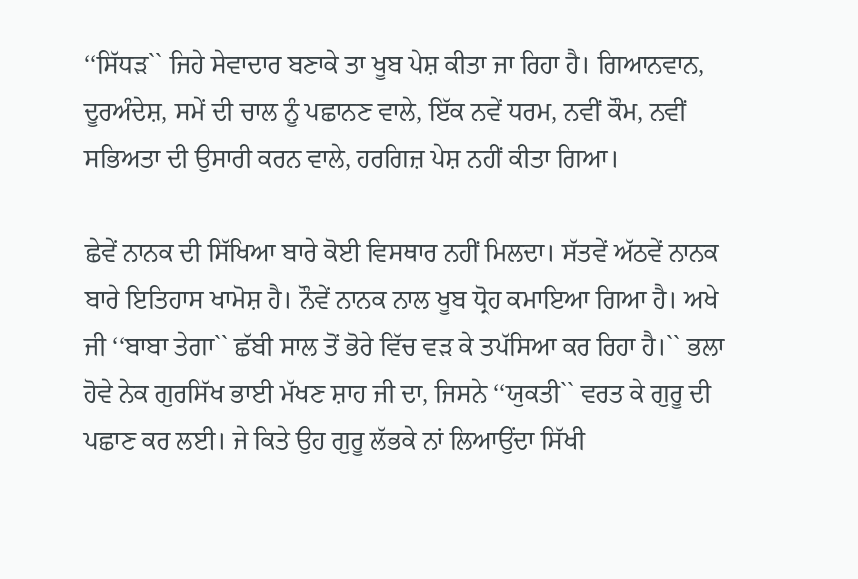‘‘ਸਿੱਧੜ`` ਜਿਹੇ ਸੇਵਾਦਾਰ ਬਣਾਕੇ ਤਾ ਖੂਬ ਪੇਸ਼ ਕੀਤਾ ਜਾ ਰਿਹਾ ਹੈ। ਗਿਆਨਵਾਨ, ਦੂਰਅੰਦੇਸ਼, ਸਮੇਂ ਦੀ ਚਾਲ ਨੂੰ ਪਛਾਨਣ ਵਾਲੇ, ਇੱਕ ਨਵੇਂ ਧਰਮ, ਨਵੀਂ ਕੌਮ, ਨਵੀਂ ਸਭਿਅਤਾ ਦੀ ਉਸਾਰੀ ਕਰਨ ਵਾਲੇ, ਹਰਗਿਜ਼ ਪੇਸ਼ ਨਹੀਂ ਕੀਤਾ ਗਿਆ।

ਛੇਵੇਂ ਨਾਨਕ ਦੀ ਸਿੱਖਿਆ ਬਾਰੇ ਕੋਈ ਵਿਸਥਾਰ ਨਹੀਂ ਮਿਲਦਾ। ਸੱਤਵੇਂ ਅੱਠਵੇਂ ਨਾਨਕ ਬਾਰੇ ਇਤਿਹਾਸ ਖਾਮੋਸ਼ ਹੈ। ਨੌਵੇਂ ਨਾਨਕ ਨਾਲ ਖੂਬ ਧ੍ਰੋਹ ਕਮਾਇਆ ਗਿਆ ਹੈ। ਅਖੇ ਜੀ ‘‘ਬਾਬਾ ਤੇਗਾ`` ਛੱਬੀ ਸਾਲ ਤੋਂ ਭੋਰੇ ਵਿੱਚ ਵੜ ਕੇ ਤਪੱਸਿਆ ਕਰ ਰਿਹਾ ਹੈ।`` ਭਲਾ ਹੋਵੇ ਨੇਕ ਗੁਰਸਿੱਖ ਭਾਈ ਮੱਖਣ ਸ਼ਾਹ ਜੀ ਦਾ, ਜਿਸਨੇ ‘‘ਯੁਕਤੀ`` ਵਰਤ ਕੇ ਗੁਰੂ ਦੀ ਪਛਾਣ ਕਰ ਲਈ। ਜੇ ਕਿਤੇ ਉਹ ਗੁਰੂ ਲੱਭਕੇ ਨਾਂ ਲਿਆਉਂਦਾ ਸਿੱਖੀ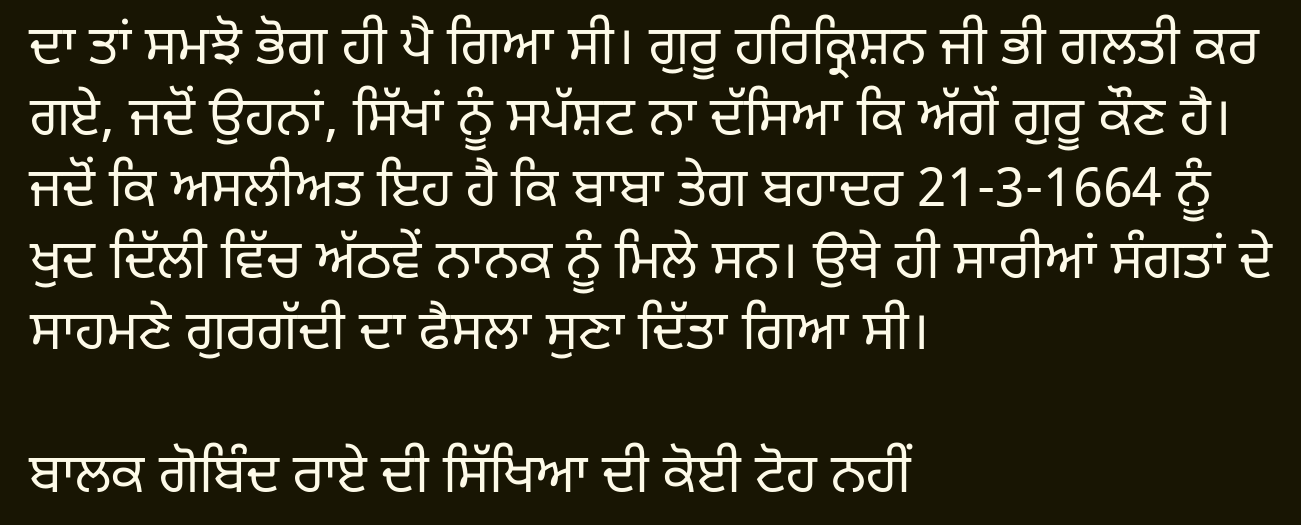ਦਾ ਤਾਂ ਸਮਝੋ ਭੋਗ ਹੀ ਪੈ ਗਿਆ ਸੀ। ਗੁਰੂ ਹਰਿਕ੍ਰਿਸ਼ਨ ਜੀ ਭੀ ਗਲਤੀ ਕਰ ਗਏ, ਜਦੋਂ ਉਹਨਾਂ, ਸਿੱਖਾਂ ਨੂੰ ਸਪੱਸ਼ਟ ਨਾ ਦੱਸਿਆ ਕਿ ਅੱਗੋਂ ਗੁਰੂ ਕੌਣ ਹੈ। ਜਦੋਂ ਕਿ ਅਸਲੀਅਤ ਇਹ ਹੈ ਕਿ ਬਾਬਾ ਤੇਗ ਬਹਾਦਰ 21-3-1664 ਨੂੰ ਖੁਦ ਦਿੱਲੀ ਵਿੱਚ ਅੱਠਵੇਂ ਨਾਨਕ ਨੂੰ ਮਿਲੇ ਸਨ। ਉਥੇ ਹੀ ਸਾਰੀਆਂ ਸੰਗਤਾਂ ਦੇ ਸਾਹਮਣੇ ਗੁਰਗੱਦੀ ਦਾ ਫੈਸਲਾ ਸੁਣਾ ਦਿੱਤਾ ਗਿਆ ਸੀ।

ਬਾਲਕ ਗੋਬਿੰਦ ਰਾਏ ਦੀ ਸਿੱਖਿਆ ਦੀ ਕੋਈ ਟੋਹ ਨਹੀਂ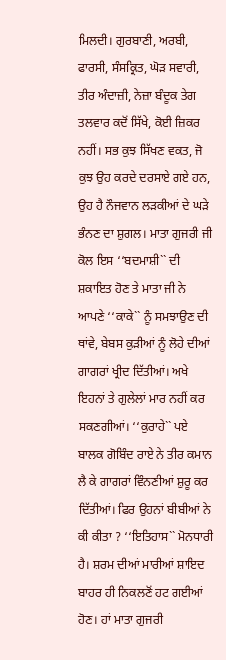ਮਿਲਦੀ। ਗੁਰਬਾਣੀ, ਅਰਬੀ, ਫਾਰਸੀ, ਸੰਸਕ੍ਰਿਤ, ਘੋੜ ਸਵਾਰੀ, ਤੀਰ ਅੰਦਾਜ਼ੀ, ਨੇਜ਼ਾ ਬੰਦੂਕ ਤੇਗ ਤਲਵਾਰ ਕਦੋਂ ਸਿੱਖੇ, ਕੋਈ ਜ਼ਿਕਰ ਨਹੀਂ। ਸਭ ਕੁਝ ਸਿੱਖਣ ਵਕਤ, ਜੋ ਕੁਝ ਉਹ ਕਰਦੇ ਦਰਸਾਏ ਗਏ ਹਨ, ਉਹ ਹੈ ਨੌਜਵਾਨ ਲੜਕੀਆਂ ਦੇ ਘੜੇ ਭੰਨਣ ਦਾ ਸ਼ੁਗਲ। ਮਾਤਾ ਗੁਜਰੀ ਜੀ ਕੋਲ ਇਸ ‘‘ਬਦਮਾਸ਼ੀ`` ਦੀ ਸ਼ਕਾਇਤ ਹੋਣ ਤੇ ਮਾਤਾ ਜੀ ਨੇ ਆਪਣੇ ‘‘ਕਾਕੇ`` ਨੂੰ ਸਮਝਾਉਣ ਦੀ ਥਾਂਵੇ, ਬੇਬਸ ਕੁੜੀਆਂ ਨੂੰ ਲੋਹੇ ਦੀਆਂ ਗਾਗਰਾਂ ਖ੍ਰੀਦ ਦਿੱਤੀਆਂ। ਅਖੇ ਇਹਨਾਂ ਤੇ ਗੁਲੇਲਾਂ ਮਾਰ ਨਹੀਂ ਕਰ ਸਕਣਗੀਆਂ। ‘‘ਕੁਰਾਹੇ`` ਪਏ ਬਾਲਕ ਗੋਬਿੰਦ ਰਾਏ ਨੇ ਤੀਰ ਕਮਾਨ ਲੈ ਕੇ ਗਾਗਰਾਂ ਵਿੰਨਣੀਆਂ ਸ਼ੁਰੂ ਕਰ ਦਿੱਤੀਆਂ। ਫਿਰ ਉਹਨਾਂ ਬੀਬੀਆਂ ਨੇ ਕੀ ਕੀਤਾ ? ‘‘ਇਤਿਹਾਸ`` ਮੋਨਧਾਰੀ ਹੈ। ਸ਼ਰਮ ਦੀਆਂ ਮਾਰੀਆਂ ਸ਼ਾਇਦ ਬਾਹਰ ਹੀ ਨਿਕਲਣੋਂ ਹਟ ਗਈਆਂ ਹੋਣ। ਹਾਂ ਮਾਤਾ ਗੁਜਰੀ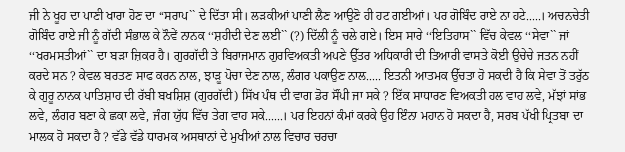ਜੀ ਨੇ ਖੂਹ ਦਾ ਪਾਣੀ ਖਾਰਾ ਹੋਣ ਦਾ ‘‘ਸਰਾਪ`` ਦੇ ਦਿੱਤਾ ਸੀ। ਲੜਕੀਆਂ ਪਾਣੀ ਲੈਣ ਆਉਣੋ ਹੀ ਹਟ ਗਈਆਂ। ਪਰ ਗੋਬਿੰਦ ਰਾਏ ਨਾ ਹਟੇ.....। ਅਚਨਚੇਤੀ ਗੋਬਿੰਦ ਰਾਏ ਜੀ ਨੂੰ ਗੱਦੀ ਸੰਭਾਲ ਕੇ ਨੌਵੇਂ ਨਾਨਕ ‘‘ਸ਼ਹੀਦੀ ਦੇਣ ਲਈ`` (?) ਦਿੱਲੀ ਨੂੰ ਚਲੇ ਗਏ। ਇਸ ਸਾਰੇ ‘‘ਇਤਿਹਾਸ`` ਵਿੱਚ ਕੇਵਲ ‘‘ਸੇਵਾ`` ਜਾਂ ‘‘ਖਰਮਸਤੀਆਂ`` ਦਾ ਬੜਾ ਜ਼ਿਕਰ ਹੈ। ਗੁਰਗੱਦੀ ਤੇ ਬਿਰਾਜਮਾਨ ਗੁਰਵਿਅਕਤੀ ਅਪਣੇ ਉੱਤਰ ਅਧਿਕਾਰੀ ਦੀ ਤਿਆਰੀ ਵਾਸਤੇ ਕੋਈ ਉਚੇਚੇ ਜਤਨ ਨਹੀਂ ਕਰਦੇ ਸਨ ? ਕੇਵਲ ਬਰਤਣ ਸਾਫ ਕਰਨ ਨਾਲ, ਝਾੜੂ ਪੋਚਾ ਦੇਣ ਨਾਲ, ਲੰਗਰ ਪਕਾਉਣ ਨਾਲ..... ਇਤਨੀ ਆਤਮਕ ਉੱਚਤਾ ਹੋ ਸਕਦੀ ਹੈ ਕਿ ਸੇਵਾ ਤੋਂ ਤਰੁੱਠ ਕੇ ਗੁਰੂ ਨਾਨਕ ਪਾਤਿਸ਼ਾਹ ਦੀ ਰੱਬੀ ਬਖਸ਼ਿਸ਼ (ਗੁਰਗੱਦੀ) ਸਿੱਖ ਪੰਥ ਦੀ ਵਾਗ ਡੋਰ ਸੌਂਪੀ ਜਾ ਸਕੇ ? ਇੱਕ ਸਾਧਾਰਣ ਵਿਅਕਤੀ ਹਲ ਵਾਹ ਲਵੇ, ਮੱਝਾਂ ਸਾਂਭ ਲਵੇ, ਲੰਗਰ ਬਣਾ ਕੇ ਛਕਾ ਲਵੇ, ਜੰਗ ਯੁੱਧ ਵਿੱਚ ਤੇਗ ਵਾਹ ਸਕੇ......। ਪਰ ਇਹਨਾਂ ਕੰਮਾਂ ਕਰਕੇ ਉਹ ਇੰਨਾ ਮਹਾਨ ਹੋ ਸਕਦਾ ਹੈ, ਸਰਬ ਪੱਖੀ ਪ੍ਰਿਤਬਾ ਦਾ ਮਾਲਕ ਹੋ ਸਕਦਾ ਹੈ ? ਵੱਡੇ ਵੱਡੇ ਧਾਰਮਕ ਅਸਥਾਨਾਂ ਦੇ ਮੁਖੀਆਂ ਨਾਲ ਵਿਚਾਰ ਚਰਚਾ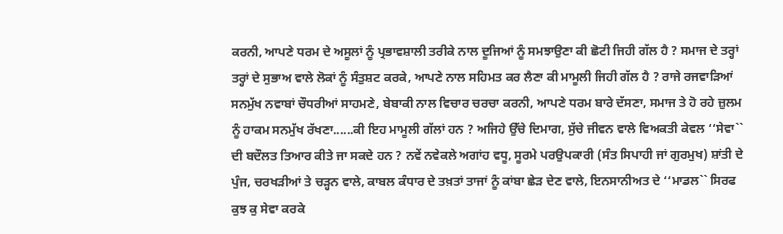ਕਰਨੀ, ਆਪਣੇ ਧਰਮ ਦੇ ਅਸੂਲਾਂ ਨੂੰ ਪ੍ਰਭਾਵਸ਼ਾਲੀ ਤਰੀਕੇ ਨਾਲ ਦੂਜਿਆਂ ਨੂੰ ਸਮਝਾਉਣਾ ਕੀ ਛੋਟੀ ਜਿਹੀ ਗੱਲ ਹੈ ? ਸਮਾਜ ਦੇ ਤਰ੍ਹਾਂ ਤਰ੍ਹਾਂ ਦੇ ਸੁਭਾਅ ਵਾਲੇ ਲੋਕਾਂ ਨੂੰ ਸੰਤੁਸ਼ਟ ਕਰਕੇ, ਆਪਣੇ ਨਾਲ ਸਹਿਮਤ ਕਰ ਲੈਣਾ ਕੀ ਮਾਮੂਲੀ ਜਿਹੀ ਗੱਲ ਹੈ ? ਰਾਜੇ ਰਜਵਾੜਿਆਂ ਸਨਮੁੱਖ ਨਵਾਬਾਂ ਚੌਧਰੀਆਂ ਸਾਹਮਣੇ, ਬੇਬਾਕੀ ਨਾਲ ਵਿਚਾਰ ਚਰਚਾ ਕਰਨੀ, ਆਪਣੇ ਧਰਮ ਬਾਰੇ ਦੱਸਣਾ, ਸਮਾਜ ਤੇ ਹੋ ਰਹੇ ਜ਼ੁਲਮ ਨੂੰ ਹਾਕਮ ਸਨਮੁੱਖ ਰੱਖਣਾ......ਕੀ ਇਹ ਮਾਮੂਲੀ ਗੱਲਾਂ ਹਨ ? ਅਜਿਹੇ ਉੱਚੇ ਦਿਮਾਗ, ਸੁੱਚੇ ਜੀਵਨ ਵਾਲੇ ਵਿਅਕਤੀ ਕੇਵਲ ‘‘ਸੇਵਾ`` ਦੀ ਬਦੌਲਤ ਤਿਆਰ ਕੀਤੇ ਜਾ ਸਕਦੇ ਹਨ ? ਨਵੇਂ ਨਵੇਕਲੇ ਅਗਾਂਹ ਵਧੂ, ਸੂਰਮੇ ਪਰਉਪਕਾਰੀ (ਸੰਤ ਸਿਪਾਹੀ ਜਾਂ ਗੁਰਮੁਖ) ਸ਼ਾਂਤੀ ਦੇ ਪੁੰਜ, ਚਰਖੜੀਆਂ ਤੇ ਚੜ੍ਹਨ ਵਾਲੇ, ਕਾਬਲ ਕੰਧਾਰ ਦੇ ਤਖ਼ਤਾਂ ਤਾਜਾਂ ਨੂੰ ਕਾਂਬਾ ਛੇੜ ਦੇਣ ਵਾਲੇ, ਇਨਸਾਨੀਅਤ ਦੇ ‘‘ਮਾਡਲ`` ਸਿਰਫ ਕੁਝ ਕੁ ਸੇਵਾ ਕਰਕੇ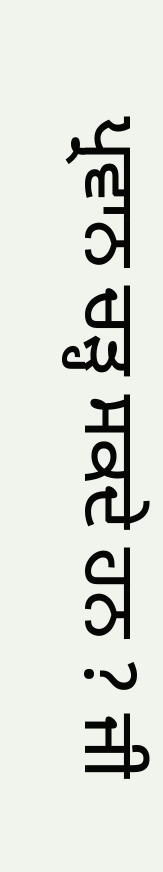ਪ੍ਰਵਾਨ ਚੜ੍ਹ ਸਕਦੇ ਹਨ ? ਜੀ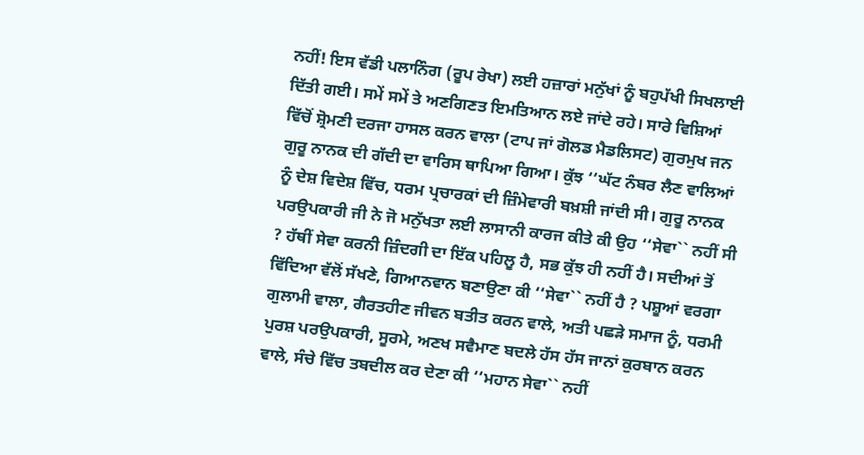ਨਹੀਂ! ਇਸ ਵੱਡੀ ਪਲਾਨਿੰਗ (ਰੂਪ ਰੇਖਾ) ਲਈ ਹਜ਼ਾਰਾਂ ਮਨੁੱਖਾਂ ਨੂੰ ਬਹੁਪੱਖੀ ਸਿਖਲਾਈ ਦਿੱਤੀ ਗਈ। ਸਮੇਂ ਸਮੇਂ ਤੇ ਅਣਗਿਣਤ ਇਮਤਿਆਨ ਲਏ ਜਾਂਦੇ ਰਹੇ। ਸਾਰੇ ਵਿਸ਼ਿਆਂ ਵਿੱਚੋਂ ਸ਼੍ਰੋਮਣੀ ਦਰਜਾ ਹਾਸਲ ਕਰਨ ਵਾਲਾ (ਟਾਪ ਜਾਂ ਗੋਲਡ ਮੈਡਲਿਸਟ) ਗੁਰਮੁਖ ਜਨ ਗੁਰੂ ਨਾਨਕ ਦੀ ਗੱਦੀ ਦਾ ਵਾਰਿਸ ਥਾਪਿਆ ਗਿਆ। ਕੁੱਝ ‘‘ਘੱਟ ਨੰਬਰ ਲੈਣ ਵਾਲਿਆਂ ਨੂੰ ਦੇਸ਼ ਵਿਦੇਸ਼ ਵਿੱਚ, ਧਰਮ ਪ੍ਰਚਾਰਕਾਂ ਦੀ ਜ਼ਿੰਮੇਵਾਰੀ ਬਖ਼ਸ਼ੀ ਜਾਂਦੀ ਸੀ। ਗੁਰੂ ਨਾਨਕ ਪਰਉਪਕਾਰੀ ਜੀ ਨੇ ਜੋ ਮਨੁੱਖਤਾ ਲਈ ਲਾਸਾਨੀ ਕਾਰਜ ਕੀਤੇ ਕੀ ਉਹ ‘‘ਸੇਵਾ`` ਨਹੀਂ ਸੀ ? ਹੱਥੀਂ ਸੇਵਾ ਕਰਨੀ ਜ਼ਿੰਦਗੀ ਦਾ ਇੱਕ ਪਹਿਲੂ ਹੈ, ਸਭ ਕੁੱਝ ਹੀ ਨਹੀਂ ਹੈ। ਸਦੀਆਂ ਤੋਂ ਵਿੱਦਿਆ ਵੱਲੋਂ ਸੱਖਣੇ, ਗਿਆਨਵਾਨ ਬਣਾਉਣਾ ਕੀ ‘‘ਸੇਵਾ`` ਨਹੀਂ ਹੈ ? ਪਸ਼ੂਆਂ ਵਰਗਾ ਗੁਲਾਮੀ ਵਾਲਾ, ਗੈਰਤਹੀਣ ਜੀਵਨ ਬਤੀਤ ਕਰਨ ਵਾਲੇ, ਅਤੀ ਪਛੜੇ ਸਮਾਜ ਨੂੰ, ਧਰਮੀ ਪੁਰਸ਼ ਪਰਉਪਕਾਰੀ, ਸੂਰਮੇ, ਅਣਖ ਸਵੈਮਾਣ ਬਦਲੇ ਹੱਸ ਹੱਸ ਜਾਨਾਂ ਕੁਰਬਾਨ ਕਰਨ ਵਾਲੇ, ਸੰਚੇ ਵਿੱਚ ਤਬਦੀਲ ਕਰ ਦੇਣਾ ਕੀ ‘‘ਮਹਾਨ ਸੇਵਾ`` ਨਹੀਂ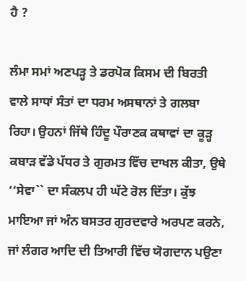ਹੈ ?

ਲੰਮਾ ਸਮਾਂ ਅਣਪੜ੍ਹ ਤੇ ਡਰਪੋਕ ਕਿਸਮ ਦੀ ਬਿਰਤੀ ਵਾਲੇ ਸਾਧਾਂ ਸੰਤਾਂ ਦਾ ਧਰਮ ਅਸਥਾਨਾਂ ਤੇ ਗਲਬਾ ਰਿਹਾ। ਉਹਨਾਂ ਜਿੱਥੇ ਹਿੰਦੂ ਪੌਰਾਣਕ ਕਥਾਵਾਂ ਦਾ ਕੂੜ੍ਹ ਕਬਾੜ ਵੱਡੇ ਪੱਧਰ ਤੇ ਗੁਰਮਤ ਵਿੱਚ ਦਾਖਲ ਕੀਤਾ, ਉਥੇ ‘‘ਸੇਵਾ`` ਦਾ ਸੰਕਲਪ ਹੀ ਘੱਟੇ ਰੋਲ ਦਿੱਤਾ। ਕੁੱਝ ਮਾਇਆ ਜਾਂ ਅੰਨ ਬਸਤਰ ਗੁਰਦਵਾਰੇ ਅਰਪਣ ਕਰਨੇ, ਜਾਂ ਲੰਗਰ ਆਦਿ ਦੀ ਤਿਆਰੀ ਵਿੱਚ ਯੋਗਦਾਨ ਪਉਣਾ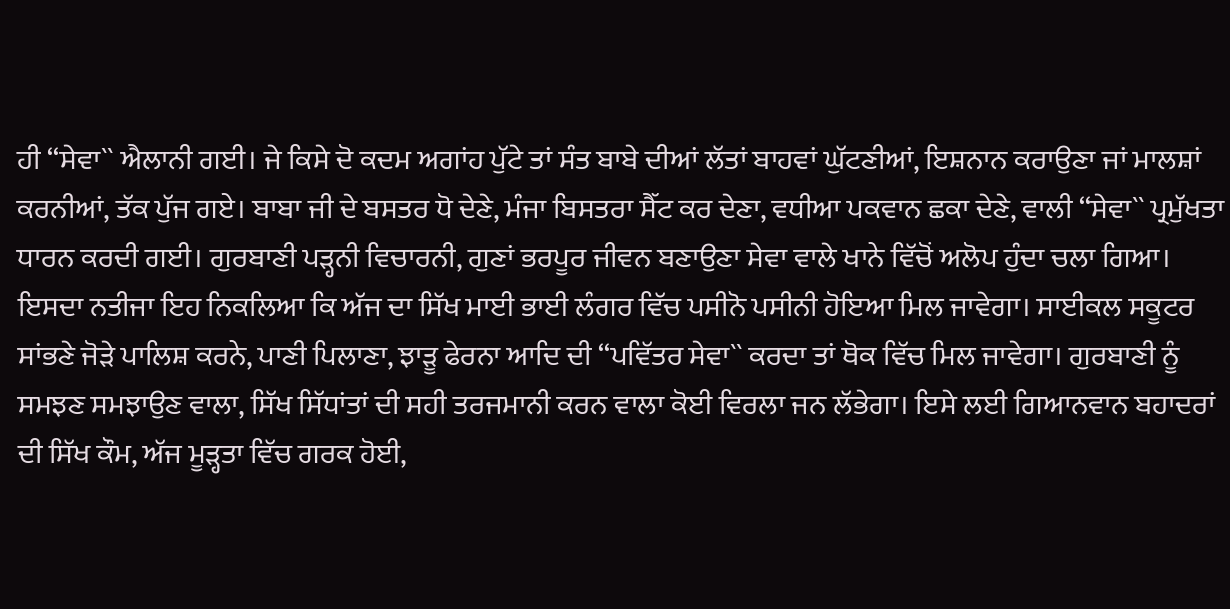ਹੀ ‘‘ਸੇਵਾ`` ਐਲਾਨੀ ਗਈ। ਜੇ ਕਿਸੇ ਦੋ ਕਦਮ ਅਗਾਂਹ ਪੁੱਟੇ ਤਾਂ ਸੰਤ ਬਾਬੇ ਦੀਆਂ ਲੱਤਾਂ ਬਾਹਵਾਂ ਘੁੱਟਣੀਆਂ, ਇਸ਼ਨਾਨ ਕਰਾਉਣਾ ਜਾਂ ਮਾਲਸ਼ਾਂ ਕਰਨੀਆਂ, ਤੱਕ ਪੁੱਜ ਗਏ। ਬਾਬਾ ਜੀ ਦੇ ਬਸਤਰ ਧੋ ਦੇਣੇ, ਮੰਜਾ ਬਿਸਤਰਾ ਸੈੱਟ ਕਰ ਦੇਣਾ, ਵਧੀਆ ਪਕਵਾਨ ਛਕਾ ਦੇਣੇ, ਵਾਲੀ ‘‘ਸੇਵਾ`` ਪ੍ਰਮੁੱਖਤਾ ਧਾਰਨ ਕਰਦੀ ਗਈ। ਗੁਰਬਾਣੀ ਪੜ੍ਹਨੀ ਵਿਚਾਰਨੀ, ਗੁਣਾਂ ਭਰਪੂਰ ਜੀਵਨ ਬਣਾਉਣਾ ਸੇਵਾ ਵਾਲੇ ਖਾਨੇ ਵਿੱਚੋਂ ਅਲੋਪ ਹੁੰਦਾ ਚਲਾ ਗਿਆ। ਇਸਦਾ ਨਤੀਜਾ ਇਹ ਨਿਕਲਿਆ ਕਿ ਅੱਜ ਦਾ ਸਿੱਖ ਮਾਈ ਭਾਈ ਲੰਗਰ ਵਿੱਚ ਪਸੀਨੋ ਪਸੀਨੀ ਹੋਇਆ ਮਿਲ ਜਾਵੇਗਾ। ਸਾਈਕਲ ਸਕੂਟਰ ਸਾਂਭਣੇ ਜੋੜੇ ਪਾਲਿਸ਼ ਕਰਨੇ, ਪਾਣੀ ਪਿਲਾਣਾ, ਝਾੜੂ ਫੇਰਨਾ ਆਦਿ ਦੀ ‘‘ਪਵਿੱਤਰ ਸੇਵਾ`` ਕਰਦਾ ਤਾਂ ਥੋਕ ਵਿੱਚ ਮਿਲ ਜਾਵੇਗਾ। ਗੁਰਬਾਣੀ ਨੂੰ ਸਮਝਣ ਸਮਝਾਉਣ ਵਾਲਾ, ਸਿੱਖ ਸਿੱਧਾਂਤਾਂ ਦੀ ਸਹੀ ਤਰਜਮਾਨੀ ਕਰਨ ਵਾਲਾ ਕੋਈ ਵਿਰਲਾ ਜਨ ਲੱਭੇਗਾ। ਇਸੇ ਲਈ ਗਿਆਨਵਾਨ ਬਹਾਦਰਾਂ ਦੀ ਸਿੱਖ ਕੌਮ, ਅੱਜ ਮੂੜ੍ਹਤਾ ਵਿੱਚ ਗਰਕ ਹੋਈ,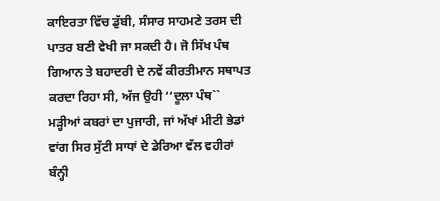ਕਾਇਰਤਾ ਵਿੱਚ ਡੁੱਬੀ, ਸੰਸਾਰ ਸਾਹਮਣੇ ਤਰਸ ਦੀ ਪਾਤਰ ਬਣੀ ਵੇਖੀ ਜਾ ਸਕਦੀ ਹੈ। ਜੋ ਸਿੱਖ ਪੰਥ ਗਿਆਨ ਤੇ ਬਹਾਦਰੀ ਦੇ ਨਵੇਂ ਕੀਰਤੀਮਾਨ ਸਥਾਪਤ ਕਰਦਾ ਰਿਹਾ ਸੀ, ਅੱਜ ਉਹੀ ‘‘ਦੂਲਾ ਪੰਥ`` ਮੜ੍ਹੀਆਂ ਕਬਰਾਂ ਦਾ ਪੁਜਾਰੀ, ਜਾਂ ਅੱਖਾਂ ਮੀਟੀ ਭੇਡਾਂ ਵਾਂਗ ਸਿਰ ਸੁੱਟੀ ਸਾਧਾਂ ਦੇ ਡੇਰਿਆ ਵੱਲ ਵਹੀਰਾਂ ਬੰਨ੍ਹੀ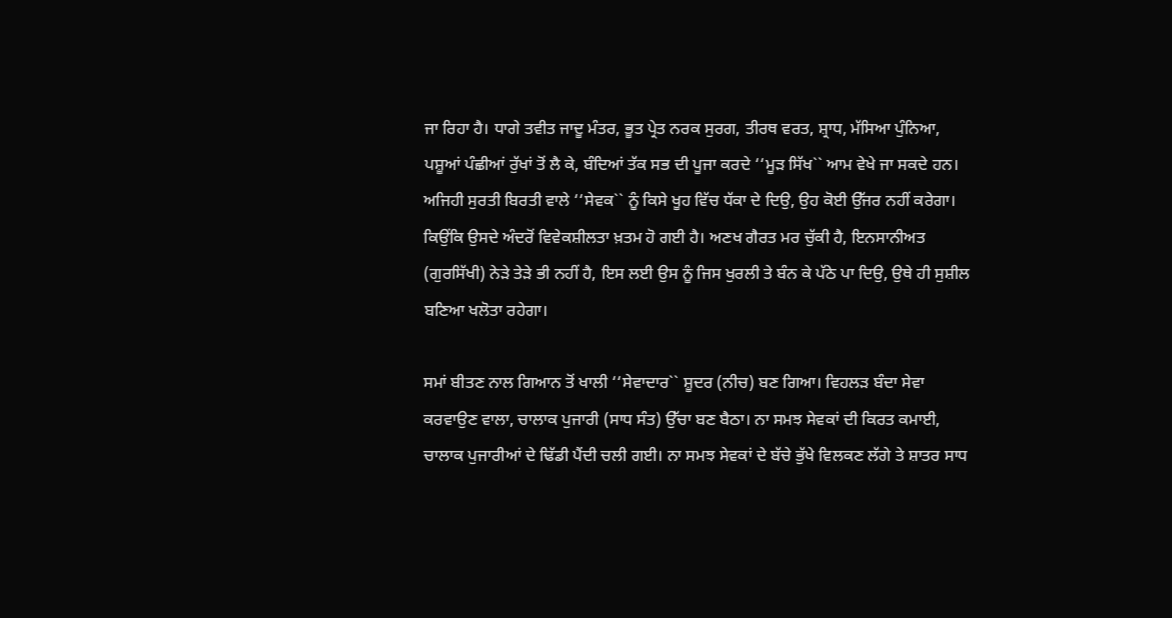ਜਾ ਰਿਹਾ ਹੈ। ਧਾਗੇ ਤਵੀਤ ਜਾਦੂ ਮੰਤਰ, ਭੂਤ ਪ੍ਰੇਤ ਨਰਕ ਸੁਰਗ, ਤੀਰਥ ਵਰਤ, ਸ਼੍ਰਾਧ, ਮੱਸਿਆ ਪੁੰਨਿਆ, ਪਸ਼ੂਆਂ ਪੰਛੀਆਂ ਰੁੱਖਾਂ ਤੋਂ ਲੈ ਕੇ, ਬੰਦਿਆਂ ਤੱਕ ਸਭ ਦੀ ਪੂਜਾ ਕਰਦੇ ‘‘ਮੂੜ ਸਿੱਖ`` ਆਮ ਵੇਖੇ ਜਾ ਸਕਦੇ ਹਨ। ਅਜਿਹੀ ਸੁਰਤੀ ਬਿਰਤੀ ਵਾਲੇ ‘‘ਸੇਵਕ`` ਨੂੰ ਕਿਸੇ ਖੂਹ ਵਿੱਚ ਧੱਕਾ ਦੇ ਦਿਉ, ਉਹ ਕੋਈ ਉੱਜਰ ਨਹੀਂ ਕਰੇਗਾ। ਕਿਉਂਕਿ ਉਸਦੇ ਅੰਦਰੋਂ ਵਿਵੇਕਸ਼ੀਲਤਾ ਖ਼ਤਮ ਹੋ ਗਈ ਹੈ। ਅਣਖ ਗੈਰਤ ਮਰ ਚੁੱਕੀ ਹੈ, ਇਨਸਾਨੀਅਤ (ਗੁਰਸਿੱਖੀ) ਨੇੜੇ ਤੇੜੇ ਭੀ ਨਹੀਂ ਹੈ, ਇਸ ਲਈ ਉਸ ਨੂੰ ਜਿਸ ਖੁਰਲੀ ਤੇ ਬੰਨ ਕੇ ਪੱਠੇ ਪਾ ਦਿਉ, ਉਥੇ ਹੀ ਸੁਸ਼ੀਲ ਬਣਿਆ ਖਲੋਤਾ ਰਹੇਗਾ।

ਸਮਾਂ ਬੀਤਣ ਨਾਲ ਗਿਆਨ ਤੋਂ ਖਾਲੀ ‘‘ਸੇਵਾਦਾਰ`` ਸ਼ੂਦਰ (ਨੀਚ) ਬਣ ਗਿਆ। ਵਿਹਲੜ ਬੰਦਾ ਸੇਵਾ ਕਰਵਾਉਣ ਵਾਲਾ, ਚਾਲਾਕ ਪੁਜਾਰੀ (ਸਾਧ ਸੰਤ) ਉੱਚਾ ਬਣ ਬੈਠਾ। ਨਾ ਸਮਝ ਸੇਵਕਾਂ ਦੀ ਕਿਰਤ ਕਮਾਈ, ਚਾਲਾਕ ਪੁਜਾਰੀਆਂ ਦੇ ਢਿੱਡੀ ਪੈਂਦੀ ਚਲੀ ਗਈ। ਨਾ ਸਮਝ ਸੇਵਕਾਂ ਦੇ ਬੱਚੇ ਭੁੱਖੇ ਵਿਲਕਣ ਲੱਗੇ ਤੇ ਸ਼ਾਤਰ ਸਾਧ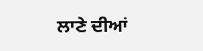ਲਾਣੇ ਦੀਆਂ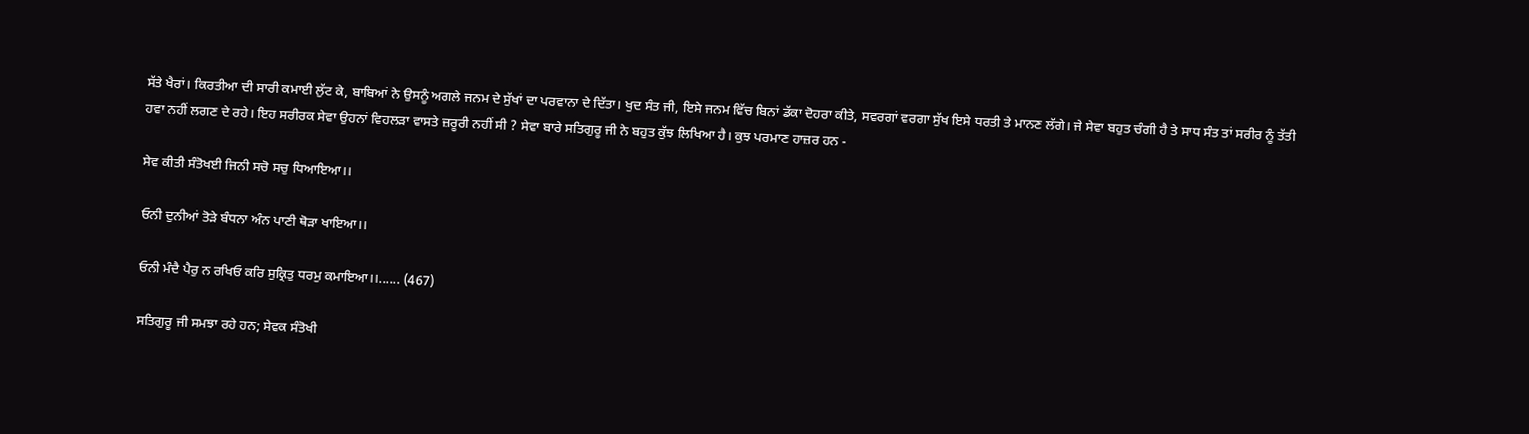ਸੱਤੇ ਖੈਰਾਂ। ਕਿਰਤੀਆ ਦੀ ਸਾਰੀ ਕਮਾਈ ਲੁੱਟ ਕੇ, ਬਾਬਿਆਂ ਨੇ ਉਸਨੂੰ ਅਗਲੇ ਜਨਮ ਦੇ ਸੁੱਖਾਂ ਦਾ ਪਰਵਾਨਾ ਦੇ ਦਿੱਤਾ। ਖੁਦ ਸੰਤ ਜੀ, ਇਸੇ ਜਨਮ ਵਿੱਚ ਬਿਨਾਂ ਡੱਕਾ ਦੋਹਰਾ ਕੀਤੇ, ਸਵਰਗਾਂ ਵਰਗਾ ਸੁੱਖ ਇਸੇ ਧਰਤੀ ਤੇ ਮਾਨਣ ਲੱਗੇ। ਜੇ ਸੇਵਾ ਬਹੁਤ ਚੰਗੀ ਹੈ ਤੇ ਸਾਧ ਸੰਤ ਤਾਂ ਸਰੀਰ ਨੂੰ ਤੱਤੀ ਹਵਾ ਨਹੀਂ ਲਗਣ ਦੇ ਰਹੇ। ਇਹ ਸਰੀਰਕ ਸੇਵਾ ਉਹਨਾਂ ਵਿਹਲੜਾ ਵਾਸਤੇ ਜ਼ਰੂਰੀ ਨਹੀਂ ਸੀ ? ਸੇਵਾ ਬਾਰੇ ਸਤਿਗੁਰੂ ਜੀ ਨੇ ਬਹੁਤ ਕੁੱਝ ਲਿਖਿਆ ਹੈ। ਕੁਝ ਪਰਮਾਣ ਹਾਜ਼ਰ ਹਨ -

ਸੇਵ ਕੀਤੀ ਸੰਤੋਖਈ ਜਿਨੀ ਸਚੋ ਸਚੁ ਧਿਆਇਆ।।

ਓਨੀ ਦੁਨੀਆਂ ਤੋੜੇ ਬੰਧਨਾ ਅੰਨ ਪਾਣੀ ਥੋੜਾ ਖਾਇਆ।।

ਓਨੀ ਮੰਦੈ ਪੈਰੁ ਨ ਰਖਿਓ ਕਰਿ ਸੁਕ੍ਰਿਤੁ ਧਰਮੁ ਕਮਾਇਆ।।...... (467)

ਸਤਿਗੁਰੂ ਜੀ ਸਮਝਾ ਰਹੇ ਹਨ; ਸੇਵਕ ਸੰਤੋਖੀ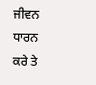ਜੀਵਨ ਧਾਰਨ ਕਰੇ ਤੇ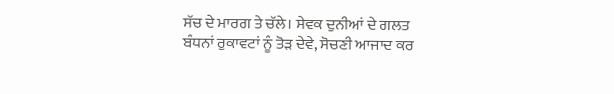ਸੱਚ ਦੇ ਮਾਰਗ ਤੇ ਚੱਲੇ। ਸੇਵਕ ਦੁਨੀਆਂ ਦੇ ਗਲਤ ਬੰਧਨਾਂ ਰੁਕਾਵਟਾਂ ਨੂੰ ਤੋੜ ਦੇਵੇ, ਸੋਚਣੀ ਆਜਾਦ ਕਰ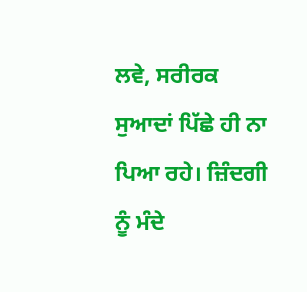ਲਵੇ, ਸਰੀਰਕ ਸੁਆਦਾਂ ਪਿੱਛੇ ਹੀ ਨਾ ਪਿਆ ਰਹੇ। ਜ਼ਿੰਦਗੀ ਨੂੰ ਮੰਦੇ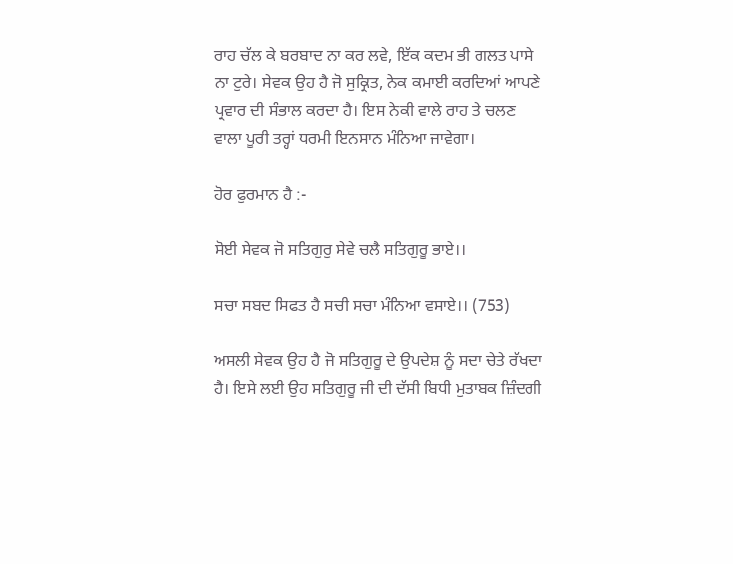ਰਾਹ ਚੱਲ ਕੇ ਬਰਬਾਦ ਨਾ ਕਰ ਲਵੇ, ਇੱਕ ਕਦਮ ਭੀ ਗਲਤ ਪਾਸੇ ਨਾ ਟੁਰੇ। ਸੇਵਕ ਉਹ ਹੈ ਜੋ ਸੁਕ੍ਰਿਤ, ਨੇਕ ਕਮਾਈ ਕਰਦਿਆਂ ਆਪਣੇ ਪ੍ਰਵਾਰ ਦੀ ਸੰਭਾਲ ਕਰਦਾ ਹੈ। ਇਸ ਨੇਕੀ ਵਾਲੇ ਰਾਹ ਤੇ ਚਲਣ ਵਾਲਾ ਪੂਰੀ ਤਰ੍ਹਾਂ ਧਰਮੀ ਇਨਸਾਨ ਮੰਨਿਆ ਜਾਵੇਗਾ।

ਹੋਰ ਫੁਰਮਾਨ ਹੈ :-

ਸੋਈ ਸੇਵਕ ਜੋ ਸਤਿਗੁਰੁ ਸੇਵੇ ਚਲੈ ਸਤਿਗੁਰੂ ਭਾਏ।।

ਸਚਾ ਸਬਦ ਸਿਫਤ ਹੈ ਸਚੀ ਸਚਾ ਮੰਨਿਆ ਵਸਾਏ।। (753)

ਅਸਲੀ ਸੇਵਕ ਉਹ ਹੈ ਜੋ ਸਤਿਗੁਰੂ ਦੇ ਉਪਦੇਸ਼ ਨੂੰ ਸਦਾ ਚੇਤੇ ਰੱਖਦਾ ਹੈ। ਇਸੇ ਲਈ ਉਹ ਸਤਿਗੁਰੂ ਜੀ ਦੀ ਦੱਸੀ ਬਿਧੀ ਮੁਤਾਬਕ ਜ਼ਿੰਦਗੀ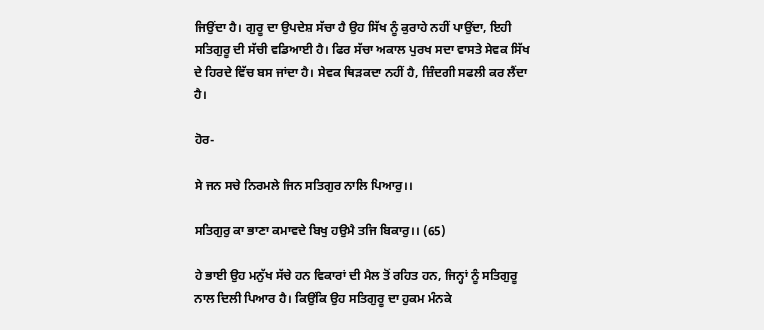ਜਿਉਂਦਾ ਹੈ। ਗੁਰੂ ਦਾ ਉਪਦੇਸ਼ ਸੱਚਾ ਹੈ ਉਹ ਸਿੱਖ ਨੂੰ ਕੁਰਾਹੇ ਨਹੀਂ ਪਾਉਂਦਾ, ਇਹੀ ਸਤਿਗੁਰੂ ਦੀ ਸੱਚੀ ਵਡਿਆਈ ਹੈ। ਫਿਰ ਸੱਚਾ ਅਕਾਲ ਪੁਰਖ ਸਦਾ ਵਾਸਤੇ ਸੇਵਕ ਸਿੱਖ ਦੇ ਹਿਰਦੇ ਵਿੱਚ ਬਸ ਜਾਂਦਾ ਹੈ। ਸੇਵਕ ਥਿੜਕਦਾ ਨਹੀਂ ਹੈ, ਜ਼ਿੰਦਗੀ ਸਫਲੀ ਕਰ ਲੈਂਦਾ ਹੈ।

ਹੋਰ-

ਸੇ ਜਨ ਸਚੇ ਨਿਰਮਲੇ ਜਿਨ ਸਤਿਗੁਰ ਨਾਲਿ ਪਿਆਰੁ।।

ਸਤਿਗੁਰੁ ਕਾ ਭਾਣਾ ਕਮਾਵਦੇ ਬਿਖੁ ਹਉਮੈ ਤਜਿ ਬਿਕਾਰੁ।। (65)

ਹੇ ਭਾਈ ਉਹ ਮਨੁੱਖ ਸੱਚੇ ਹਨ ਵਿਕਾਰਾਂ ਦੀ ਮੈਲ ਤੋਂ ਰਹਿਤ ਹਨ, ਜਿਨ੍ਹਾਂ ਨੂੰ ਸਤਿਗੁਰੂ ਨਾਲ ਦਿਲੀ ਪਿਆਰ ਹੈ। ਕਿਉਂਕਿ ਉਹ ਸਤਿਗੁਰੂ ਦਾ ਹੁਕਮ ਮੰਨਕੇ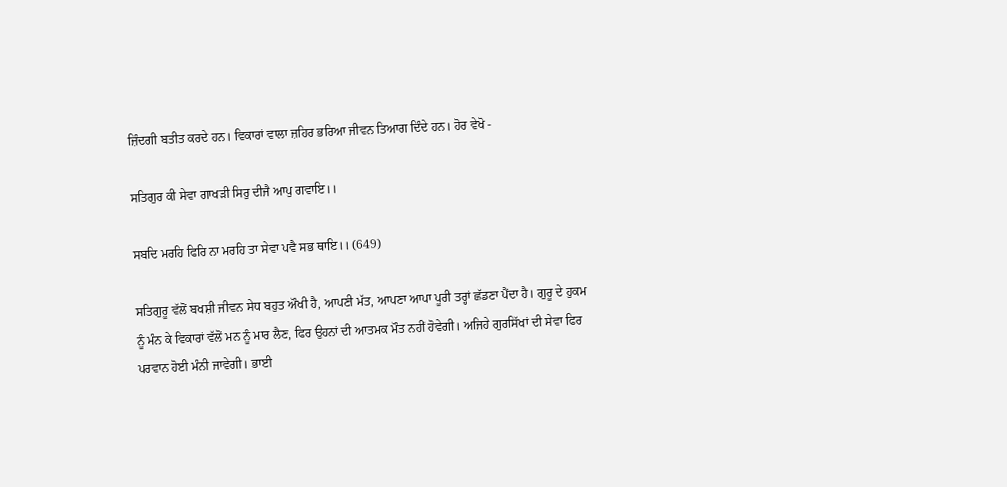ਜ਼ਿੰਦਗੀ ਬਤੀਤ ਕਰਦੇ ਹਨ। ਵਿਕਾਰਾਂ ਵਾਲਾ ਜ਼ਹਿਰ ਭਰਿਆ ਜੀਵਨ ਤਿਆਗ ਦਿੰਦੇ ਹਨ। ਹੋਰ ਵੇਖੋ -

ਸਤਿਗੁਰ ਕੀ ਸੇਵਾ ਗਾਖੜੀ ਸਿਰੁ ਦੀਜੈ ਆਪੁ ਗਵਾਇ।।

ਸਬਦਿ ਮਰਹਿ ਫਿਰਿ ਨਾ ਮਰਹਿ ਤਾ ਸੇਵਾ ਪਵੈ ਸਭ ਥਾਇ।। (649)

ਸਤਿਗੁਰੂ ਵੱਲੋਂ ਬਖਸ਼ੀ ਜੀਵਨ ਸੇਧ ਬਹੁਤ ਔਖੀ ਹੈ, ਆਪਣੀ ਮੱਤ, ਆਪਣਾ ਆਪਾ ਪੂਰੀ ਤਰ੍ਹਾਂ ਛੱਡਣਾ ਪੈਂਦਾ ਹੈ। ਗੁਰੂ ਦੇ ਹੁਕਮ ਨੂੰ ਮੰਨ ਕੇ ਵਿਕਾਰਾਂ ਵੱਲੋਂ ਮਨ ਨੂੰ ਮਾਰ ਲੈਣ, ਫਿਰ ਉਹਨਾਂ ਦੀ ਆਤਮਕ ਮੌਤ ਨਹੀਂ ਹੋਵੇਗੀ। ਅਜਿਹੇ ਗੁਰਸਿੱਖਾਂ ਦੀ ਸੇਵਾ ਫਿਰ ਪਰਵਾਨ ਹੋਈ ਮੰਨੀ ਜਾਵੇਗੀ। ਭਾਈ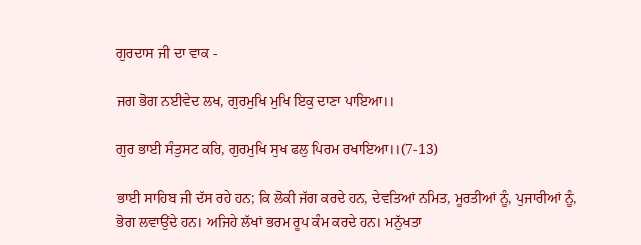ਗੁਰਦਾਸ ਜੀ ਦਾ ਵਾਕ -

ਜਗ ਭੋਗ ਨਈਵੇਦ ਲਖ, ਗੁਰਮੁਖਿ ਮੁਖਿ ਇਕੁ ਦਾਣਾ ਪਾਇਆ।।

ਗੁਰ ਭਾਈ ਸੰਤੁਸਟ ਕਰਿ, ਗੁਰਮੁਖਿ ਸੁਖ ਫਲੁ ਪਿਰਮ ਰਖਾਇਆ।।(7-13)

ਭਾਈ ਸਾਹਿਬ ਜੀ ਦੱਸ ਰਹੇ ਹਨ; ਕਿ ਲੋਕੀ ਜੱਗ ਕਰਦੇ ਹਨ, ਦੇਵਤਿਆਂ ਨਮਿਤ, ਮੂਰਤੀਆਂ ਨੂੰ, ਪੁਜਾਰੀਆਂ ਨੂੰ, ਭੋਗ ਲਵਾਉਂਦੇ ਹਨ। ਅਜਿਹੇ ਲੱਖਾਂ ਭਰਮ ਰੂਪ ਕੰਮ ਕਰਦੇ ਹਨ। ਮਨੁੱਖਤਾ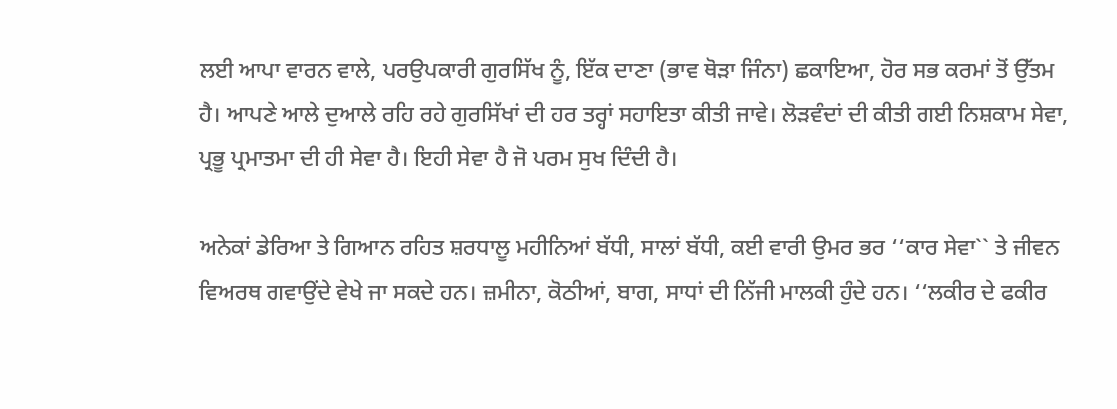ਲਈ ਆਪਾ ਵਾਰਨ ਵਾਲੇ, ਪਰਉਪਕਾਰੀ ਗੁਰਸਿੱਖ ਨੂੰ, ਇੱਕ ਦਾਣਾ (ਭਾਵ ਥੋੜਾ ਜਿੰਨਾ) ਛਕਾਇਆ, ਹੋਰ ਸਭ ਕਰਮਾਂ ਤੋਂ ਉੱਤਮ ਹੈ। ਆਪਣੇ ਆਲੇ ਦੁਆਲੇ ਰਹਿ ਰਹੇ ਗੁਰਸਿੱਖਾਂ ਦੀ ਹਰ ਤਰ੍ਹਾਂ ਸਹਾਇਤਾ ਕੀਤੀ ਜਾਵੇ। ਲੋੜਵੰਦਾਂ ਦੀ ਕੀਤੀ ਗਈ ਨਿਸ਼ਕਾਮ ਸੇਵਾ, ਪ੍ਰਭੂ ਪ੍ਰਮਾਤਮਾ ਦੀ ਹੀ ਸੇਵਾ ਹੈ। ਇਹੀ ਸੇਵਾ ਹੈ ਜੋ ਪਰਮ ਸੁਖ ਦਿੰਦੀ ਹੈ।

ਅਨੇਕਾਂ ਡੇਰਿਆ ਤੇ ਗਿਆਨ ਰਹਿਤ ਸ਼ਰਧਾਲੂ ਮਹੀਨਿਆਂ ਬੱਧੀ, ਸਾਲਾਂ ਬੱਧੀ, ਕਈ ਵਾਰੀ ਉਮਰ ਭਰ ‘‘ਕਾਰ ਸੇਵਾ`` ਤੇ ਜੀਵਨ ਵਿਅਰਥ ਗਵਾਉਂਦੇ ਵੇਖੇ ਜਾ ਸਕਦੇ ਹਨ। ਜ਼ਮੀਨਾ, ਕੋਠੀਆਂ, ਬਾਗ, ਸਾਧਾਂ ਦੀ ਨਿੱਜੀ ਮਾਲਕੀ ਹੁੰਦੇ ਹਨ। ‘‘ਲਕੀਰ ਦੇ ਫਕੀਰ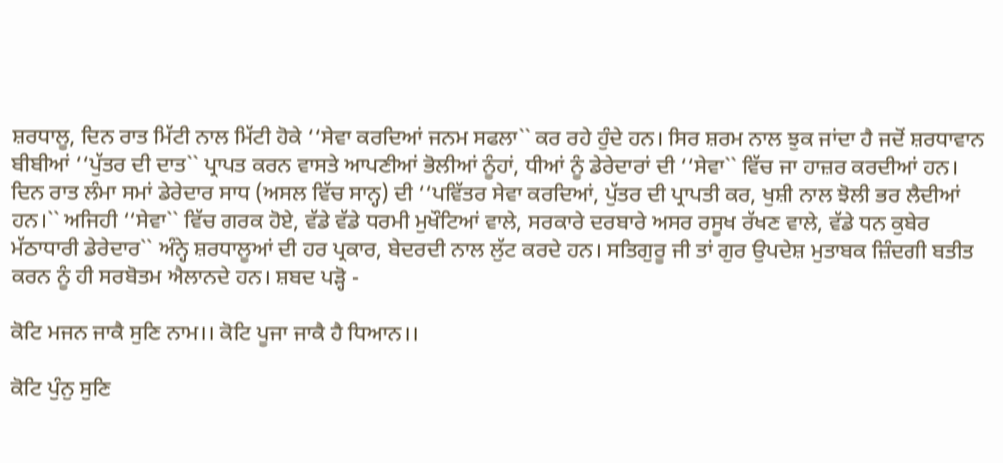ਸ਼ਰਧਾਲੂ, ਦਿਨ ਰਾਤ ਮਿੱਟੀ ਨਾਲ ਮਿੱਟੀ ਹੋਕੇ ‘‘ਸੇਵਾ ਕਰਦਿਆਂ ਜਨਮ ਸਫਲਾ`` ਕਰ ਰਹੇ ਹੁੰਦੇ ਹਨ। ਸਿਰ ਸ਼ਰਮ ਨਾਲ ਝੁਕ ਜਾਂਦਾ ਹੈ ਜਦੋਂ ਸ਼ਰਧਾਵਾਨ ਬੀਬੀਆਂ ‘‘ਪੁੱਤਰ ਦੀ ਦਾਤ`` ਪ੍ਰਾਪਤ ਕਰਨ ਵਾਸਤੇ ਆਪਣੀਆਂ ਭੋਲੀਆਂ ਨੂੰਹਾਂ, ਧੀਆਂ ਨੂੰ ਡੇਰੇਦਾਰਾਂ ਦੀ ‘‘ਸੇਵਾ`` ਵਿੱਚ ਜਾ ਹਾਜ਼ਰ ਕਰਦੀਆਂ ਹਨ। ਦਿਨ ਰਾਤ ਲੰਮਾ ਸਮਾਂ ਡੇਰੇਦਾਰ ਸਾਧ (ਅਸਲ ਵਿੱਚ ਸਾਨ੍ਹ) ਦੀ ‘‘ਪਵਿੱਤਰ ਸੇਵਾ ਕਰਦਿਆਂ, ਪੁੱਤਰ ਦੀ ਪ੍ਰਾਪਤੀ ਕਰ, ਖੁਸ਼ੀ ਨਾਲ ਝੋਲੀ ਭਰ ਲੈਦੀਆਂ ਹਨ।`` ਅਜਿਹੀ ‘‘ਸੇਵਾ`` ਵਿੱਚ ਗਰਕ ਹੋਏ, ਵੱਡੇ ਵੱਡੇ ਧਰਮੀ ਮੁਖੌਟਿਆਂ ਵਾਲੇ, ਸਰਕਾਰੇ ਦਰਬਾਰੇ ਅਸਰ ਰਸੂਖ ਰੱਖਣ ਵਾਲੇ, ਵੱਡੇ ਧਨ ਕੁਬੇਰ ਮੱਠਾਧਾਰੀ ਡੇਰੇਦਾਰ`` ਅੰਨ੍ਹੇ ਸ਼ਰਧਾਲੂਆਂ ਦੀ ਹਰ ਪ੍ਰਕਾਰ, ਬੇਦਰਦੀ ਨਾਲ ਲੁੱਟ ਕਰਦੇ ਹਨ। ਸਤਿਗੁਰੂ ਜੀ ਤਾਂ ਗੁਰ ਉਪਦੇਸ਼ ਮੁਤਾਬਕ ਜ਼ਿੰਦਗੀ ਬਤੀਤ ਕਰਨ ਨੂੰ ਹੀ ਸਰਬੋਤਮ ਐਲਾਨਦੇ ਹਨ। ਸ਼ਬਦ ਪੜ੍ਹੋ -

ਕੋਟਿ ਮਜਨ ਜਾਕੈ ਸੁਣਿ ਨਾਮ।। ਕੋਟਿ ਪੂਜਾ ਜਾਕੈ ਹੈ ਧਿਆਨ।।

ਕੋਟਿ ਪੁੰਨੁ ਸੁਣਿ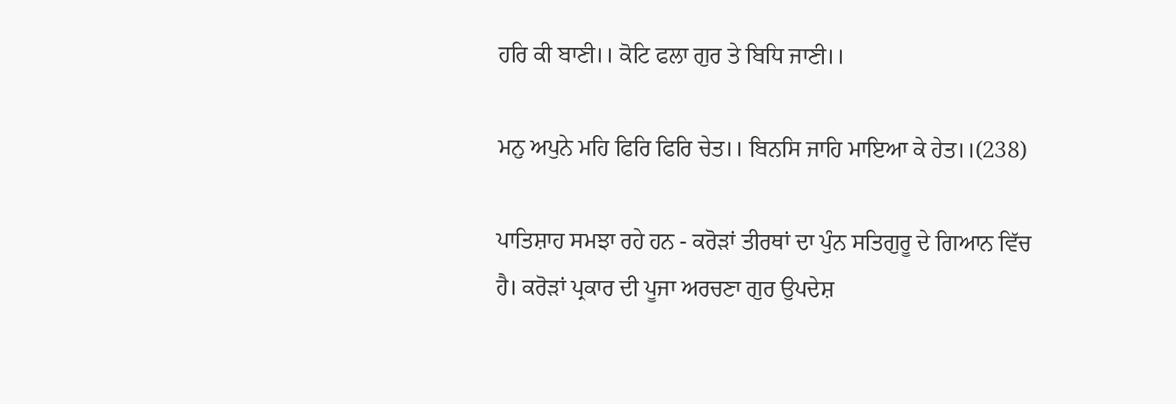ਹਰਿ ਕੀ ਬਾਣੀ।। ਕੋਟਿ ਫਲਾ ਗੁਰ ਤੇ ਬਿਧਿ ਜਾਣੀ।।

ਮਨੁ ਅਪੁਨੇ ਮਹਿ ਫਿਰਿ ਫਿਰਿ ਚੇਤ।। ਬਿਨਸਿ ਜਾਹਿ ਮਾਇਆ ਕੇ ਹੇਤ।।(238)

ਪਾਤਿਸ਼ਾਹ ਸਮਝਾ ਰਹੇ ਹਨ - ਕਰੋੜਾਂ ਤੀਰਥਾਂ ਦਾ ਪੁੰਨ ਸਤਿਗੁਰੂ ਦੇ ਗਿਆਨ ਵਿੱਚ ਹੈ। ਕਰੋੜਾਂ ਪ੍ਰਕਾਰ ਦੀ ਪੂਜਾ ਅਰਚਣਾ ਗੁਰ ਉਪਦੇਸ਼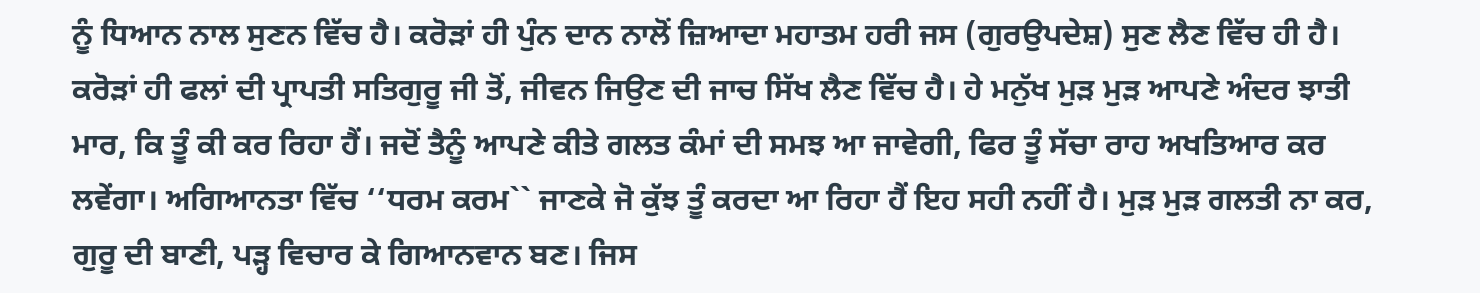ਨੂੰ ਧਿਆਨ ਨਾਲ ਸੁਣਨ ਵਿੱਚ ਹੈ। ਕਰੋੜਾਂ ਹੀ ਪੁੰਨ ਦਾਨ ਨਾਲੋਂ ਜ਼ਿਆਦਾ ਮਹਾਤਮ ਹਰੀ ਜਸ (ਗੁਰਉਪਦੇਸ਼) ਸੁਣ ਲੈਣ ਵਿੱਚ ਹੀ ਹੈ। ਕਰੋੜਾਂ ਹੀ ਫਲਾਂ ਦੀ ਪ੍ਰਾਪਤੀ ਸਤਿਗੁਰੂ ਜੀ ਤੋਂ, ਜੀਵਨ ਜਿਉਣ ਦੀ ਜਾਚ ਸਿੱਖ ਲੈਣ ਵਿੱਚ ਹੈ। ਹੇ ਮਨੁੱਖ ਮੁੜ ਮੁੜ ਆਪਣੇ ਅੰਦਰ ਝਾਤੀ ਮਾਰ, ਕਿ ਤੂੰ ਕੀ ਕਰ ਰਿਹਾ ਹੈਂ। ਜਦੋਂ ਤੈਨੂੰ ਆਪਣੇ ਕੀਤੇ ਗਲਤ ਕੰਮਾਂ ਦੀ ਸਮਝ ਆ ਜਾਵੇਗੀ, ਫਿਰ ਤੂੰ ਸੱਚਾ ਰਾਹ ਅਖਤਿਆਰ ਕਰ ਲਵੇਂਗਾ। ਅਗਿਆਨਤਾ ਵਿੱਚ ‘‘ਧਰਮ ਕਰਮ`` ਜਾਣਕੇ ਜੋ ਕੁੱਝ ਤੂੰ ਕਰਦਾ ਆ ਰਿਹਾ ਹੈਂ ਇਹ ਸਹੀ ਨਹੀਂ ਹੈ। ਮੁੜ ਮੁੜ ਗਲਤੀ ਨਾ ਕਰ, ਗੁਰੂ ਦੀ ਬਾਣੀ, ਪੜ੍ਹ ਵਿਚਾਰ ਕੇ ਗਿਆਨਵਾਨ ਬਣ। ਜਿਸ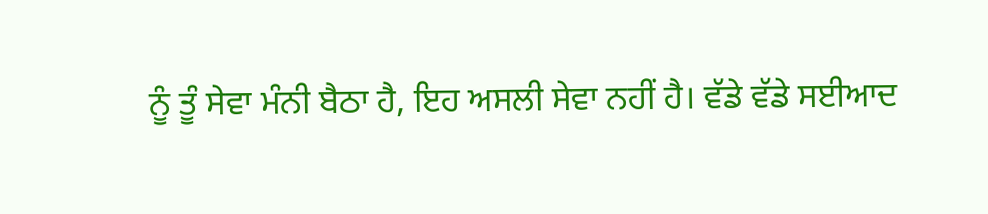ਨੂੰ ਤੂੰ ਸੇਵਾ ਮੰਨੀ ਬੈਠਾ ਹੈ, ਇਹ ਅਸਲੀ ਸੇਵਾ ਨਹੀਂ ਹੈ। ਵੱਡੇ ਵੱਡੇ ਸਈਆਦ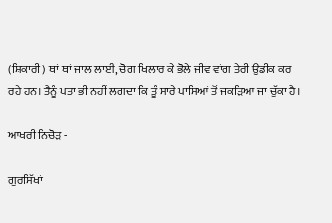(ਸ਼ਿਕਾਰੀ) ਥਾਂ ਥਾਂ ਜਾਲ ਲਾਈ, ਚੋਗ ਖਿਲਾਰ ਕੇ ਭੋਲੇ ਜੀਵ ਵਾਂਗ ਤੇਰੀ ਉਡੀਕ ਕਰ ਰਹੇ ਹਨ। ਤੈਨੂੰ ਪਤਾ ਭੀ ਨਹੀਂ ਲਗਦਾ ਕਿ ਤੂੰ ਸਾਰੇ ਪਾਸਿਆਂ ਤੋਂ ਜਕੜਿਆ ਜਾ ਚੁੱਕਾ ਹੈ।

ਆਖਰੀ ਨਿਚੋੜ -

ਗੁਰਸਿੱਖਾਂ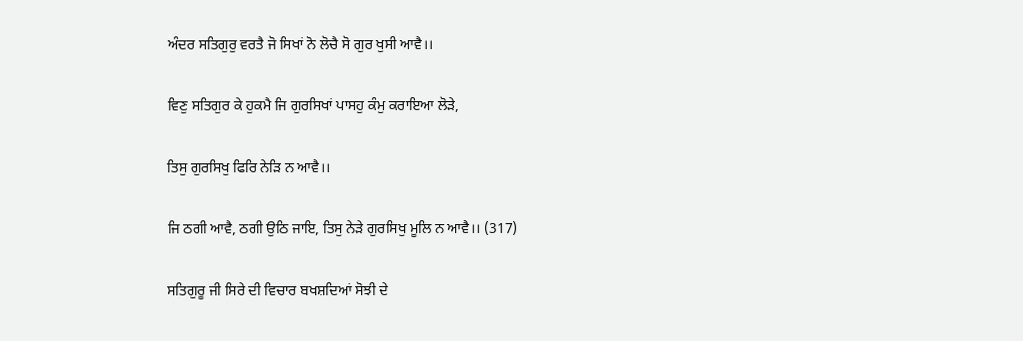ਅੰਦਰ ਸਤਿਗੁਰੁ ਵਰਤੈ ਜੋ ਸਿਖਾਂ ਨੋ ਲੋਚੈ ਸੋ ਗੁਰ ਖੁਸੀ ਆਵੈ।।

ਵਿਣੁ ਸਤਿਗੁਰ ਕੇ ਹੁਕਮੈ ਜਿ ਗੁਰਸਿਖਾਂ ਪਾਸਹੁ ਕੰਮੁ ਕਰਾਇਆ ਲੋੜੇ,

ਤਿਸੁ ਗੁਰਸਿਖੁ ਫਿਰਿ ਨੇੜਿ ਨ ਆਵੈ।।

ਜਿ ਠਗੀ ਆਵੈ, ਠਗੀ ਉਠਿ ਜਾਇ, ਤਿਸੁ ਨੇੜੇ ਗੁਰਸਿਖੁ ਮੂਲਿ ਨ ਆਵੈ।। (317)

ਸਤਿਗੁਰੂ ਜੀ ਸਿਰੇ ਦੀ ਵਿਚਾਰ ਬਖਸ਼ਦਿਆਂ ਸੋਝੀ ਦੇ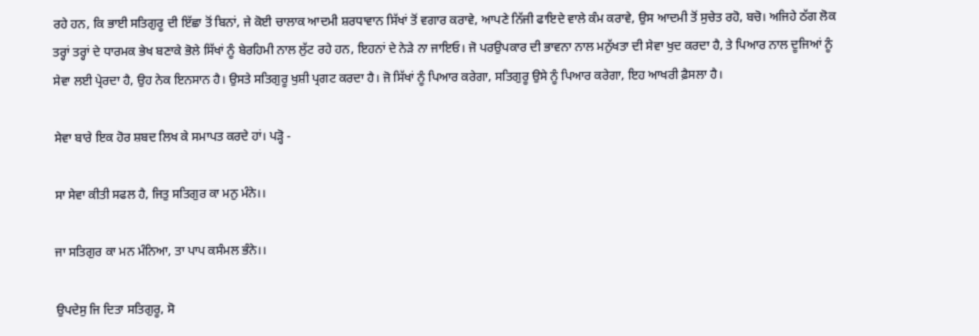ਰਹੇ ਹਨ, ਕਿ ਭਾਈ ਸਤਿਗੁਰੂ ਦੀ ਇੱਛਾ ਤੋਂ ਬਿਨਾਂ, ਜੇ ਕੋਈ ਚਾਲਾਕ ਆਦਮੀ ਸ਼ਰਧਾਵਾਨ ਸਿੱਖਾਂ ਤੋਂ ਵਗਾਰ ਕਰਾਵੇ, ਆਪਣੇ ਨਿੱਜੀ ਫਾਇਦੇ ਵਾਲੇ ਕੰਮ ਕਰਾਵੇ, ਉਸ ਆਦਮੀ ਤੋਂ ਸੁਚੇਤ ਰਹੋ, ਬਚੋ। ਅਜਿਹੇ ਠੱਗ ਲੋਕ ਤਰ੍ਹਾਂ ਤਰ੍ਹਾਂ ਦੇ ਧਾਰਮਕ ਭੇਖ ਬਣਾਕੇ ਭੋਲੇ ਸਿੱਖਾਂ ਨੂੰ ਬੇਰਹਿਮੀ ਨਾਲ ਲੁੱਟ ਰਹੇ ਹਨ, ਇਹਨਾਂ ਦੇ ਨੇੜੇ ਨਾ ਜਾਇਓ। ਜੋ ਪਰਉਪਕਾਰ ਦੀ ਭਾਵਨਾ ਨਾਲ ਮਨੁੱਖਤਾ ਦੀ ਸੇਵਾ ਖੁਦ ਕਰਦਾ ਹੈ, ਤੇ ਪਿਆਰ ਨਾਲ ਦੂਜਿਆਂ ਨੂੰ ਸੇਵਾ ਲਈ ਪ੍ਰੇਰਦਾ ਹੈ, ਉਹ ਨੇਕ ਇਨਸਾਨ ਹੈ। ਉਸਤੇ ਸਤਿਗੁਰੂ ਖੁਸ਼ੀ ਪ੍ਰਗਟ ਕਰਦਾ ਹੈ। ਜੋ ਸਿੱਖਾਂ ਨੂੰ ਪਿਆਰ ਕਰੇਗਾ, ਸਤਿਗੁਰੂ ਉਸੇ ਨੂੰ ਪਿਆਰ ਕਰੇਗਾ, ਇਹ ਆਖਰੀ ਫ਼ੈਸਲਾ ਹੈ।

ਸੇਵਾ ਬਾਰੇ ਇਕ ਹੋਰ ਸ਼ਬਦ ਲਿਖ ਕੇ ਸਮਾਪਤ ਕਰਦੇ ਹਾਂ। ਪੜ੍ਹੋ -

ਸਾ ਸੇਵਾ ਕੀਤੀ ਸਫਲ ਹੈ, ਜਿਤੁ ਸਤਿਗੁਰ ਕਾ ਮਨੁ ਮੰਨੇ।।

ਜਾ ਸਤਿਗੁਰ ਕਾ ਮਨ ਮੰਨਿਆ, ਤਾ ਪਾਪ ਕਸੰਮਲ ਭੰਨੇ।।

ਉਪਦੇਸੁ ਜਿ ਦਿਤਾ ਸਤਿਗੁਰੂ, ਸੋ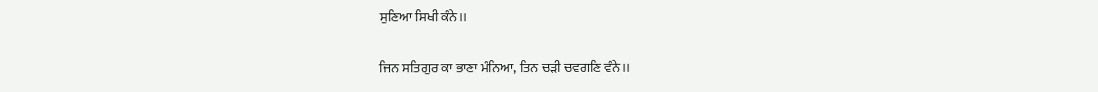ਸੁਣਿਆ ਸਿਖੀ ਕੰਨੇ।।

ਜਿਨ ਸਤਿਗੁਰ ਕਾ ਭਾਣਾ ਮੰਨਿਆ, ਤਿਨ ਚੜੀ ਚਵਗਣਿ ਵੰਨੇ।।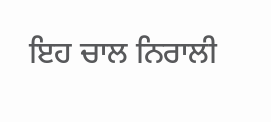ਇਹ ਚਾਲ ਨਿਰਾਲੀ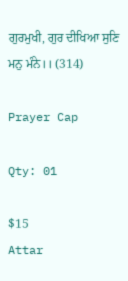ਗੁਰਮੁਖੀ, ਗੁਰ ਦੀਖਿਆ ਸੁਣਿ ਮਨੁ ਮੰਨੇ।। (314)

Prayer Cap

Qty: 01

$15
Attar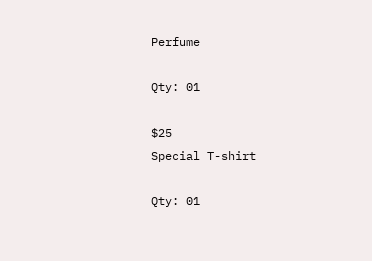Perfume

Qty: 01

$25
Special T-shirt

Qty: 01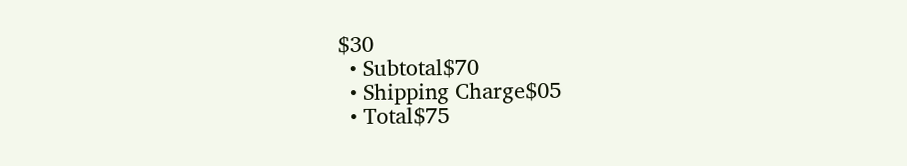$30
  • Subtotal$70
  • Shipping Charge$05
  • Total$75